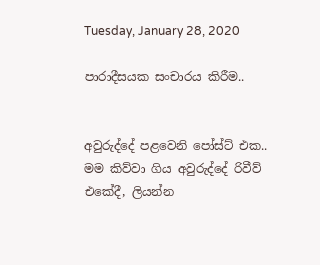Tuesday, January 28, 2020

පාරාදීසයක සංචාරය කිරීම..


අවුරුද්දේ පළවෙනි පෝස්ට් එක..
මම කිව්වා ගිය අවුරුද්දේ රිවීව් එකේදී, ලියන්න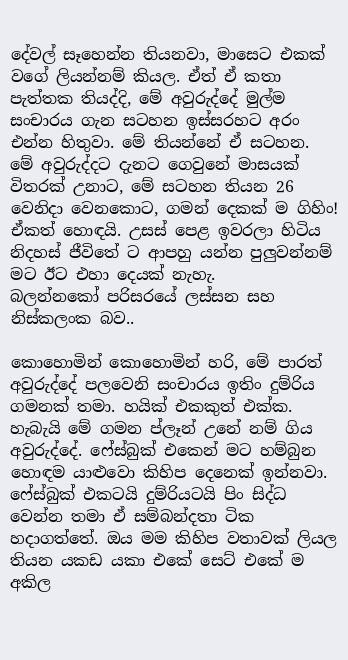දේවල් සෑහෙන්න තියනවා, මාසෙට එකක් වගේ ලියන්නම් කියල. ඒත් ඒ කතා පැත්තක තියද්දි, මේ අවුරුද්දේ මුල්ම සංචාරය ගැන සටහන ඉස්සරහට අරං එන්න හිතුවා. මේ තියන්නේ ඒ සටහන.
මේ අවුරුද්දට දැනට ගෙවුනේ මාසයක් විතරක් උනාට, මේ සටහන තියන 26 වෙනිදා වෙනකොට, ගමන් දෙකක් ම ගිහිං! ඒකත් හොඳයි. උසස් පෙළ ඉවරලා හිටිය නිදහස් ජීවිතේ ට ආපහු යන්න පුලුවන්නම් මට ඊට එහා දෙයක් නැහැ.
බලන්නකෝ පරිසරයේ ලස්සන සහ නිස්කලංක බව..

කොහොමින් කොහොමින් හරි, මේ පාරත් අවුරුද්දේ පලවෙනි සංචාරය ඉතිං දුම්රිය ගමනක් තමා. හයික් එකකුත් එක්ක. හැබැයි මේ ගමන ප්ලෑන් උනේ නම් ගිය අවුරුද්දේ. ෆේස්බුක් එකෙන් මට හම්බුන හොඳම යාළුවො කිහිප දෙනෙක් ඉන්නවා. ෆේස්බුක් එකටයි දුම්රියටයි පිං සිද්ධ වෙන්න තමා ඒ සම්බන්දතා ටික හදාගත්තේ. ඔය මම කිහිප වතාවක් ලියල තියන යකඩ යකා එකේ සෙට් එකේ ම අකිල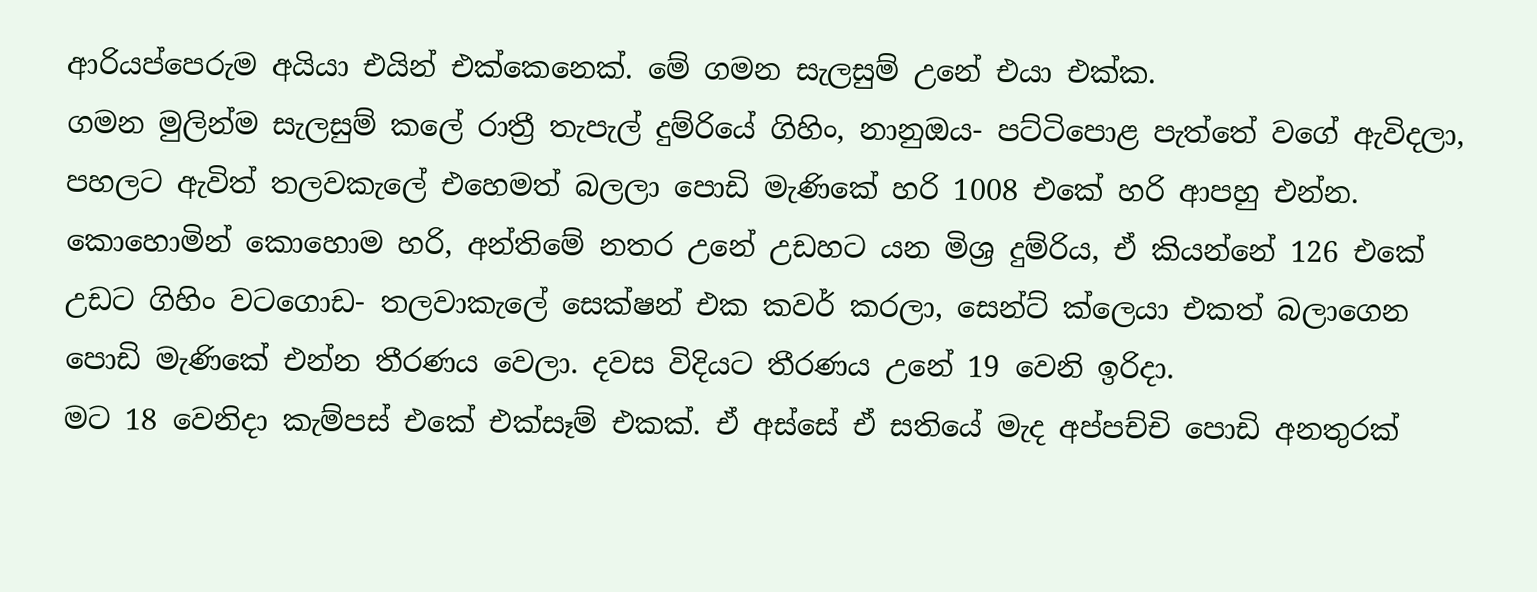ආරියප්පෙරුම අයියා එයින් එක්කෙනෙක්. මේ ගමන සැලසුම් උනේ එයා එක්ක.
ගමන මුලින්ම සැලසුම් කලේ රාත්‍රී තැපැල් දුම්රියේ ගිහිං, නානුඔය- පට්ටිපොළ පැත්තේ වගේ ඇවිදලා, පහලට ඇවිත් තලවකැලේ එහෙමත් බලලා පොඩි මැණිකේ හරි 1008 එකේ හරි ආපහු එන්න. කොහොමින් කොහොම හරි, අන්තිමේ නතර උනේ උඩහට යන මිශ්‍ර දුම්රිය, ඒ කියන්නේ 126 එකේ උඩට ගිහිං වටගොඩ- තලවාකැලේ සෙක්ෂන් එක කවර් කරලා, සෙන්ට් ක්ලෙයා එකත් බලාගෙන පොඩි මැණිකේ එන්න තීරණය වෙලා. දවස විදියට තීරණය උනේ 19 වෙනි ඉරිදා.
මට 18 වෙනිදා කැම්පස් එකේ එක්සෑම් එකක්. ඒ අස්සේ ඒ සතියේ මැද අප්පච්චි පොඩි අනතුරක්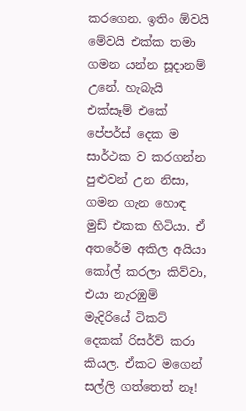කරගෙන. ඉතිං ඕවයි මේවයි එක්ක තමා ගමන යන්න සූදානම් උනේ. හැබැයි එක්සෑම් එකේ පේපර්ස් දෙක ම සාර්ථක ව කරගන්න පුළුවන් උන නිසා, ගමන ගැන හොඳ මුඩ් එකක හිටියා. ඒ අතරේම අකිල අයියා කෝල් කරලා කිව්වා, එයා නැරඹුම් මැදිරියේ ටිකට් දෙකක් රිසර්ව් කරා කියල. ඒකට මගෙන් සල්ලි ගත්තෙත් නෑ!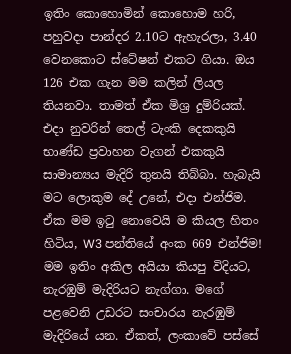ඉතිං කොහොමින් කොහොම හරි, පහුවදා පාන්දර 2.10ට ඇහැරලා, 3.40 වෙනකොට ස්ටේෂන් එකට ගියා. ඔය 126 එක ගැන මම කලින් ලියල තියනවා. තාමත් ඒක මිශ්‍ර දුම්රියක්. එදා නුවරින් තෙල් ටැංකි දෙකකුයි භාණ්ඩ ප්‍රවාහන වැගන් එකකුයි සාමාන්‍යය මැදිරි තුනයි තිබ්බා. හැබැයි මට ලොකුම දේ උනේ, එදා එන්ජිම. ඒක මම ඉටු නොවෙයි ම කියල හිතං හිටිය, W3 පන්තියේ අංක 669 එන්ජිම!
මම ඉතිං අකිල අයියා කියපු විදියට, නැරඹුම් මැදිරියට නැග්ගා. මගේ පළවෙනි උඩරට සංචාරය නැරඹුම් මැදිරියේ යන. ඒකත්, ලංකාවේ පස්සේ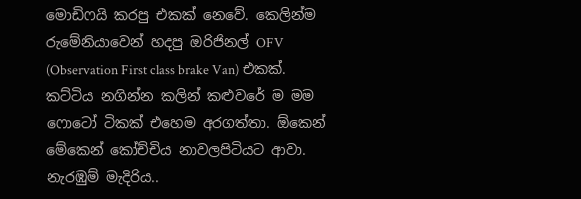මොඩිෆයි කරපු එකක් නෙවේ. කෙලින්ම රුමේනියාවෙන් හදපු ඔරිජිනල් OFV (Observation First class brake Van) එකක්. කට්ටිය නගින්න කලින් කළුවරේ ම මම ෆොටෝ ටිකක් එහෙම අරගත්තා. ඕකෙන් මේකෙන් කෝච්චිය නාවලපිටියට ආවා.
නැරඹුම් මැදිරිය..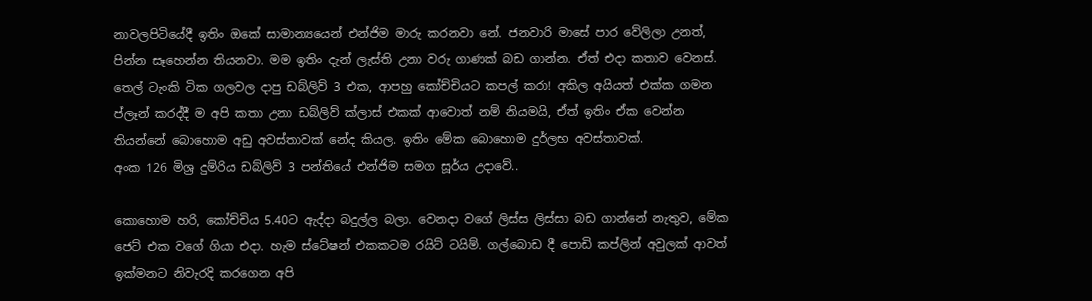නාවලපිටියේදී ඉතිං ඔකේ සාමාන්‍යයෙන් එන්ජිම මාරු කරනවා නේ. ජනවාරි මාසේ පාර වේලිලා උනත්, පින්න සෑහෙන්න තියනවා. මම ඉතිං දැන් ලැස්ති උනා වරු ගාණක් බඩ ගාන්න. ඒත් එදා කතාව වෙනස්. තෙල් ටැංකි ටික ගලවල දාපු ඩබ්ලිව් 3 එක, ආපහු කෝච්චියට කපල් කරා! අකිල අයියත් එක්ක ගමන ප්ලෑන් කරද්දී ම අපි කතා උනා ඩබ්ලිව් ක්ලාස් එකක් ආවොත් නම් නියමයි, ඒත් ඉතිං ඒක වෙන්න තියන්නේ බොහොම අඩු අවස්තාවක් නේද කියල. ඉතිං මේක බොහොම දුර්ලභ අවස්තාවක්.
අංක 126 මිශ්‍ර දුම්රිය ඩබ්ලිව් 3 පන්තියේ එන්ජිම සමග සූර්ය උදාවේ..

කොහොම හරි, කෝච්චිය 5.40ට ඇද්දා බදුල්ල බලා. වෙනදා වගේ ලිස්ස ලිස්සා බඩ ගාන්නේ නැතුව, මේක ජෙට් එක වගේ ගියා එදා. හැම ස්ටේෂන් එකකටම රයිට් ටයිම්. ගල්බොඩ දී පොඩි කප්ලින් අවුලක් ආවත් ඉක්මනට නිවැරදි කරගෙන අපි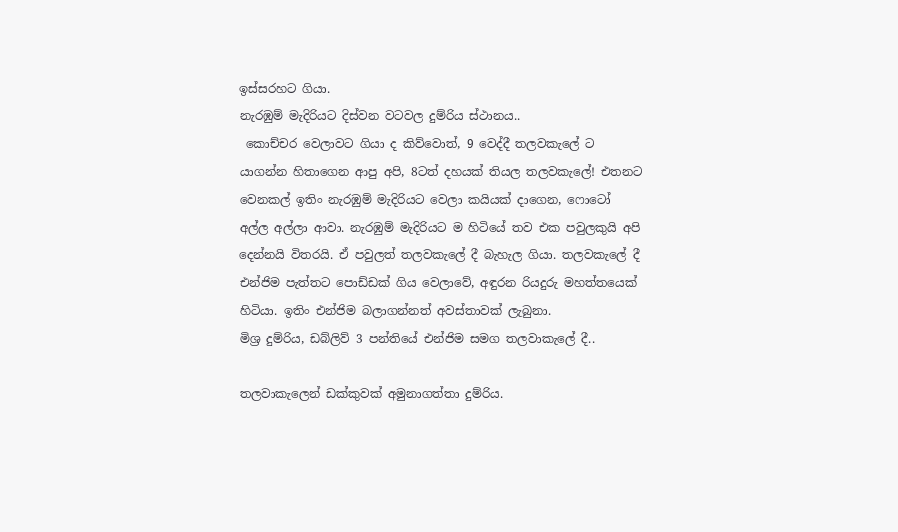ඉස්සරහට ගියා.
නැරඹුම් මැදිරියට දිස්වන වටවල දුම්රිය ස්ථානය..
 කොච්චර වෙලාවට ගියා ද කිව්වොත්, 9 වෙද්දී තලවකැලේ ට යාගන්න හිතාගෙන ආපු අපි, 8ටත් දහයක් තියල තලවකැලේ! එතනට වෙනකල් ඉතිං නැරඹුම් මැදිරියට වෙලා කයියක් දාගෙන, ෆොටෝ අල්ල අල්ලා ආවා. නැරඹුම් මැදිරියට ම හිටියේ තව එක පවුලකුයි අපි දෙන්නයි විතරයි. ඒ පවුලත් තලවකැලේ දී බැහැල ගියා. තලවකැලේ දී එන්ජිම පැත්තට පොඩ්ඩක් ගිය වෙලාවේ, අඳුරන රියදුරු මහත්තයෙක් හිටියා. ඉතිං එන්ජිම බලාගන්නත් අවස්තාවක් ලැබුනා.
මිශ්‍ර දුම්රිය, ඩබ්ලිව් 3 පන්තියේ එන්ජිම සමග තලවාකැලේ දී..

තලවාකැලෙන් ඩක්කුවක් අමුනාගත්තා දුම්රිය.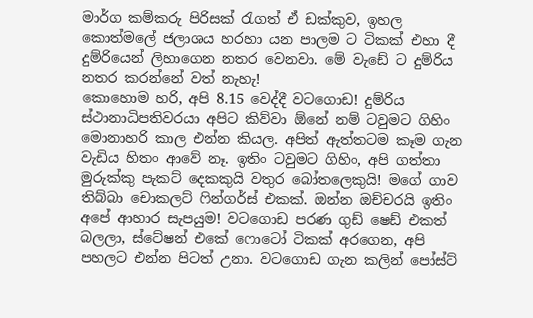මාර්ග කම්කරු පිරිසක් රැගත් ඒ ඩක්කුව, ඉහල කොත්මලේ ජලාශය හරහා යන පාලම ට ටිකක් එහා දී දුම්රියෙන් ලිහාගෙන නතර වෙනවා. මේ වැඩේ ට දුම්රිය නතර කරන්නේ වත් නැහැ!
කොහොම හරි, අපි 8.15 වෙද්දී වටගොඩ! දුම්රිය ස්ථානාධිපතිවරයා අපිට කිව්වා ඕනේ නම් ටවුමට ගිහිං මොනාහරි කාල එන්න කියල. අපිත් ඇත්තටම කෑම ගැන වැඩිය හිතං ආවේ නෑ. ඉතිං ටවුමට ගිහිං, අපි ගත්තා මුරුක්කු පැකට් දෙකකුයි වතුර බෝතලෙකුයි! මගේ ගාව තිබ්බා චොකලට් ෆින්ගර්ස් එකක්. ඔන්න ඔච්චරයි ඉතිං අපේ ආහාර සැපයුම! වටගොඩ පරණ ගුඩ් ෂෙඩ් එකත් බලලා, ස්ටේෂන් එකේ ෆොටෝ ටිකක් අරගෙන, අපි පහලට එන්න පිටත් උනා. වටගොඩ ගැන කලින් පෝස්ට්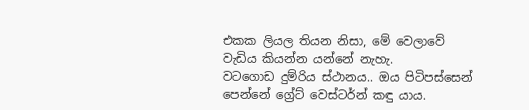එකක ලියල තියන නිසා, මේ වෙලාවේ වැඩිය කියන්න යන්නේ නැහැ.
වටගොඩ දුම්රිය ස්ථානය.. ඔය පිටිපස්සෙන් පෙන්නේ ග්‍රේට් වෙස්ටර්න් කඳු යාය.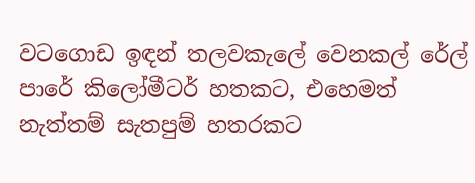වටගොඩ ඉඳන් තලවකැලේ වෙනකල් රේල් පාරේ කිලෝමීටර් හතකට, එහෙමත් නැත්තම් සැතපුම් හතරකට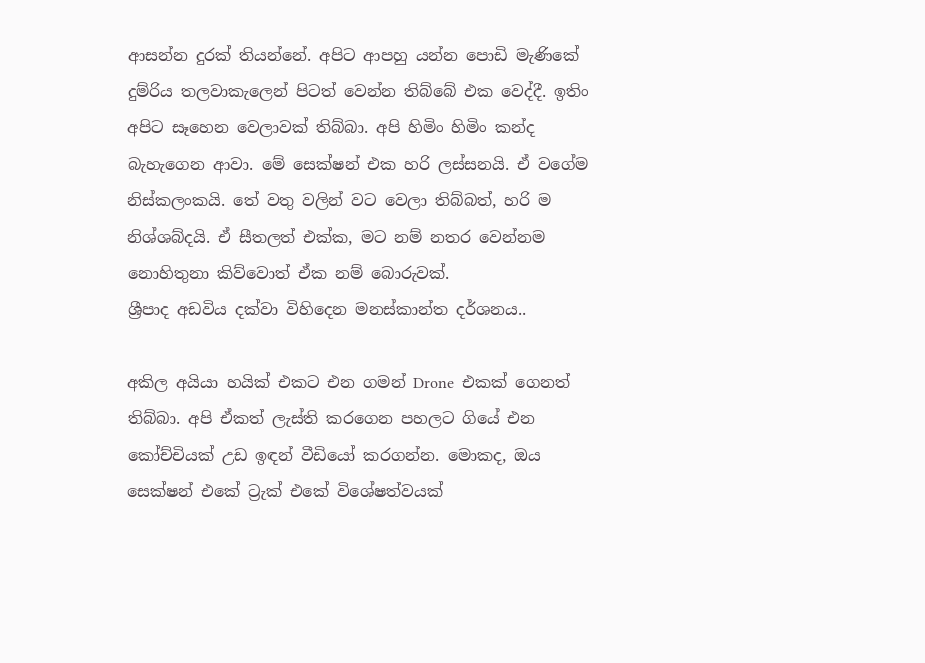ආසන්න දුරක් තියන්නේ. අපිට ආපහු යන්න පොඩි මැණිකේ දුම්රිය තලවාකැලෙන් පිටත් වෙන්න තිබ්බේ එක වෙද්දී. ඉතිං අපිට සෑහෙන වෙලාවක් තිබ්බා. අපි හිමිං හිමිං කන්ද බැහැගෙන ආවා. මේ සෙක්ෂන් එක හරි ලස්සනයි. ඒ වගේම නිස්කලංකයි. තේ වතු වලින් වට වෙලා තිබ්බත්, හරි ම නිශ්ශබ්දයි. ඒ සීතලත් එක්ක, මට නම් නතර වෙන්නම නොහිතුනා කිව්වොත් ඒක නම් බොරුවක්.
ශ්‍රීපාද අඩවිය දක්වා විහිදෙන මනස්කාන්ත දර්ශනය..

අකිල අයියා හයික් එකට එන ගමන් Drone  එකක් ගෙනත් තිබ්බා. අපි ඒකත් ලැස්ති කරගෙන පහලට ගියේ එන කෝච්චියක් උඩ ඉඳන් වීඩියෝ කරගන්න. මොකද, ඔය සෙක්ෂන් එකේ ට්‍රැක් එකේ විශේෂත්වයක්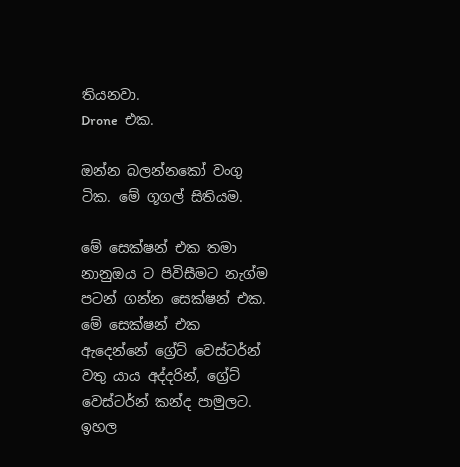තියනවා.
Drone  එක.

ඔන්න බලන්නකෝ වංගු ටික. මේ ගූගල් සිතියම.

මේ සෙක්ෂන් එක තමා නානුඔය ට පිවිසීමට නැග්ම පටන් ගන්න සෙක්ෂන් එක. මේ සෙක්ෂන් එක ඇදෙන්නේ ග්‍රේට් වෙස්ටර්න් වතු යාය අද්දරින්, ග්‍රේට් වෙස්ටර්න් කන්ද පාමුලට. ඉහල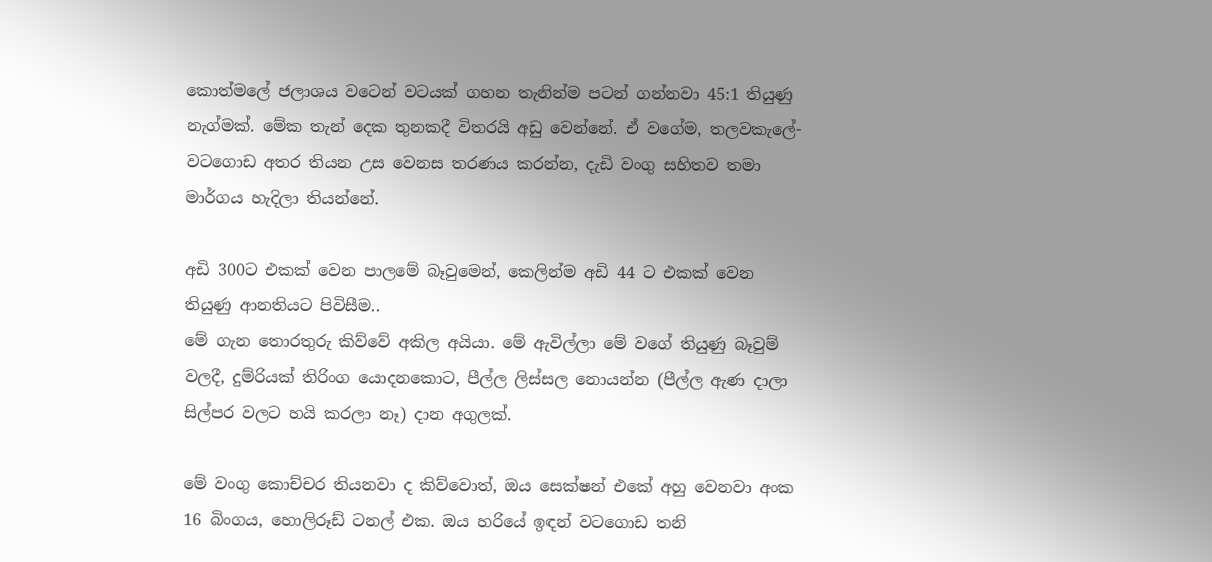කොත්මලේ ජලාශය වටෙන් වටයක් ගහන තැනින්ම පටන් ගන්නවා 45:1 තියුණු නැග්මක්. මේක තැන් දෙක තුනකදී විතරයි අඩු වෙන්නේ. ඒ වගේම, තලවකැලේ- වටගොඩ අතර තියන උස වෙනස තරණය කරන්න, දැඩි වංගු සහිතව තමා මාර්ගය හැදිලා තියන්නේ.

අඩි 300ට එකක් වෙන පාලමේ බෑවුමෙන්, කෙලින්ම අඩි 44 ට එකක් වෙන තියුණු ආනතියට පිවිසීම..
මේ ගැන තොරතුරු කිව්වේ අකිල අයියා. මේ ඇවිල්ලා මේ වගේ තියුණු බෑවුම් වලදී, දුම්රියක් තිරිංග යොදනකොට, පීල්ල ලිස්සල නොයන්න (පීල්ල ඇණ දාලා සිල්පර වලට හයි කරලා නෑ) දාන අගුලක්.

මේ වංගු කොච්චර තියනවා ද කිව්වොත්, ඔය සෙක්ෂන් එකේ අහු වෙනවා අංක 16 බිංගය, හොලිරූඩ් ටනල් එක. ඔය හරියේ ඉඳන් වටගොඩ තනි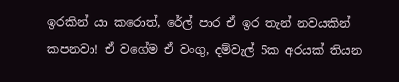ඉරකින් යා කරොත්, රේල් පාර ඒ ඉර තැන් නවයකින් කපනවා! ඒ වගේම ඒ වංගු, දම්වැල් 5ක අරයක් තියන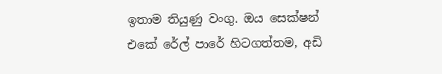ඉතාම තියුණු වංගු. ඔය සෙක්ෂන් එකේ රේල් පාරේ හිටගත්තම, අඩි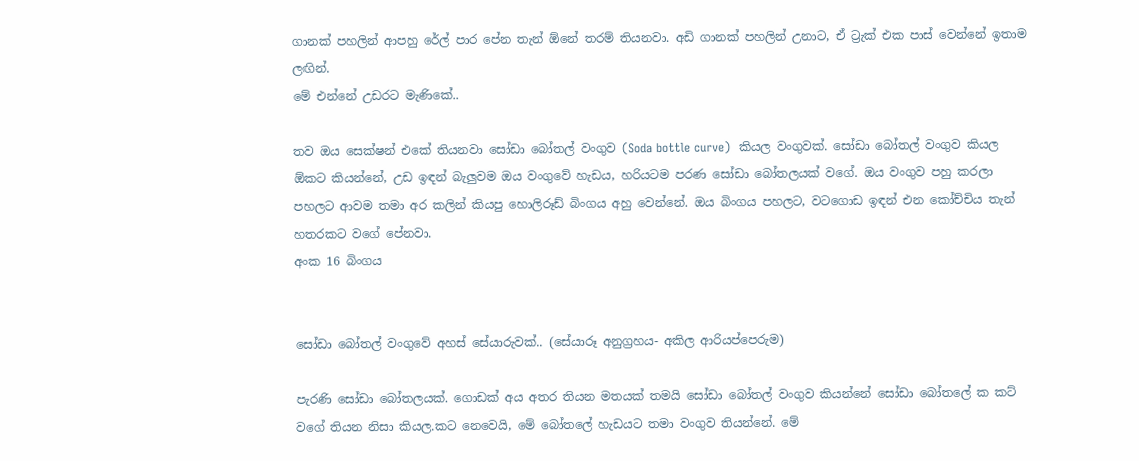ගානක් පහලින් ආපහු රේල් පාර පේන තැන් ඕනේ තරම් තියනවා. අඩි ගානක් පහලින් උනාට, ඒ ට්‍රැක් එක පාස් වෙන්නේ ඉතාම ලඟින්.
මේ එන්නේ උඩරට මැණිකේ..

තව ඔය සෙක්ෂන් එකේ තියනවා සෝඩා බෝතල් වංගුව (Soda bottle curve)  කියල වංගුවක්. සෝඩා බෝතල් වංගුව කියල ඕකට කියන්නේ, උඩ ඉඳන් බැලුවම ඔය වංගුවේ හැඩය, හරියටම පරණ සෝඩා බෝතලයක් වගේ. ඔය වංගුව පහු කරලා පහලට ආවම තමා අර කලින් කියපු හොලිරූඩ් බිංගය අහු වෙන්නේ. ඔය බිංගය පහලට, වටගොඩ ඉඳන් එන කෝච්චිය තැන් හතරකට වගේ පේනවා.
අංක 16 බිංගය


සෝඩා බෝතල් වංගුවේ අහස් සේයාරුවක්.. (සේයාරූ අනුග්‍රහය- අකිල ආරියප්පෙරුම)

පැරණි සෝඩා බෝතලයක්. ගොඩක් අය අතර තියන මතයක් තමයි සෝඩා බෝතල් වංගුව කියන්නේ සෝඩා බෝතලේ ක කට් වගේ තියන නිසා කියල.කට නෙවෙයි, මේ බෝතලේ හැඩයට තමා වංගුව තියන්නේ. මේ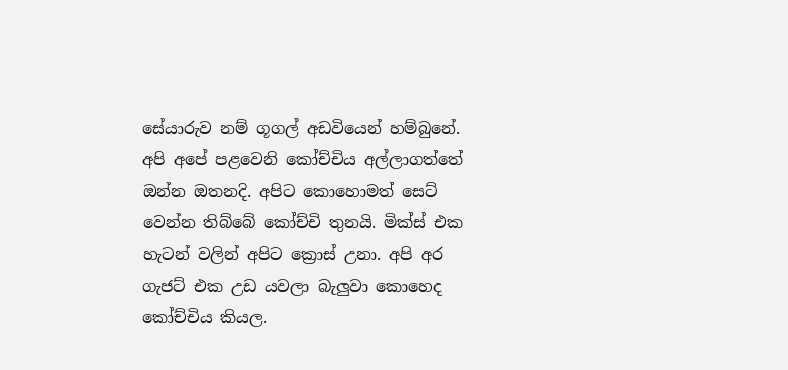සේයාරුව නම් ගූගල් අඩවියෙන් හම්බුනේ.
අපි අපේ පළවෙනි කෝච්චිය අල්ලාගත්තේ ඔන්න ඔතනදි. අපිට කොහොමත් සෙට් වෙන්න තිබ්බේ කෝච්චි තුනයි. මික්ස් එක හැටන් වලින් අපිට ක්‍රොස් උනා. අපි අර ගැජට් එක උඩ යවලා බැලුවා කොහෙද කෝච්චිය කියල.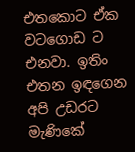එතකොට ඒක වටගොඩ ට එනවා. ඉතිං එතන ඉඳගෙන අපි උඩරට මැණිකේ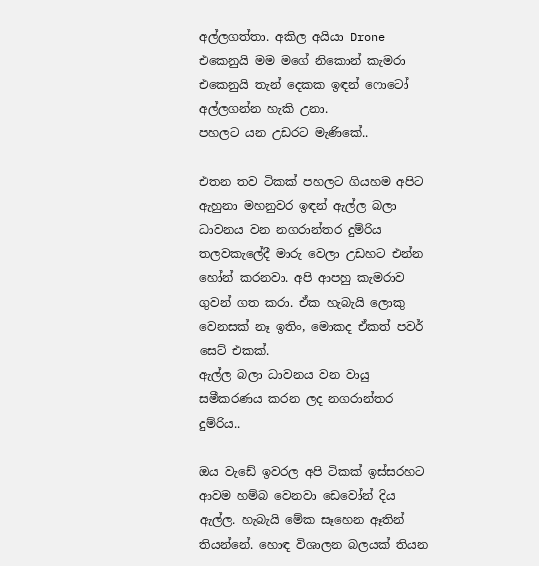අල්ලගත්තා. අකිල අයියා Drone  එකෙනුයි මම මගේ නිකොන් කැමරා එකෙනුයි තැන් දෙකක ඉඳන් ෆොටෝ අල්ලගන්න හැකි උනා.
පහලට යන උඩරට මැණිකේ..

එතන තව ටිකක් පහලට ගියහම අපිට ඇහුනා මහනුවර ඉඳන් ඇල්ල බලා ධාවනය වන නගරාන්තර දුම්රිය තලවකැලේදී මාරු වෙලා උඩහට එන්න හෝන් කරනවා. අපි ආපහු කැමරාව ගුවන් ගත කරා. ඒක හැබැයි ලොකු වෙනසක් නෑ ඉතිං, මොකද ඒකත් පවර් සෙට් එකක්.
ඇල්ල බලා ධාවනය වන වායු සමීකරණය කරන ලද නගරාන්තර දුම්රිය..

ඔය වැඩේ ඉවරල අපි ටිකක් ඉස්සරහට ආවම හම්බ වෙනවා ඩෙවෝන් දිය ඇල්ල. හැබැයි මේක සෑහෙන ඈතින් තියන්නේ. හොඳ විශාලන බලයක් තියන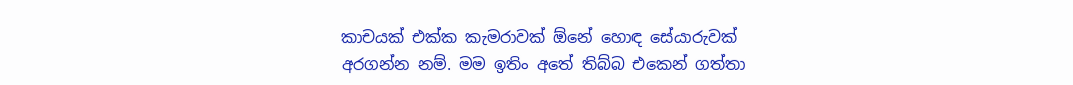කාචයක් එක්ක කැමරාවක් ඕනේ හොඳ සේයාරුවක් අරගන්න නම්. මම ඉතිං අතේ තිබ්බ එකෙන් ගත්තා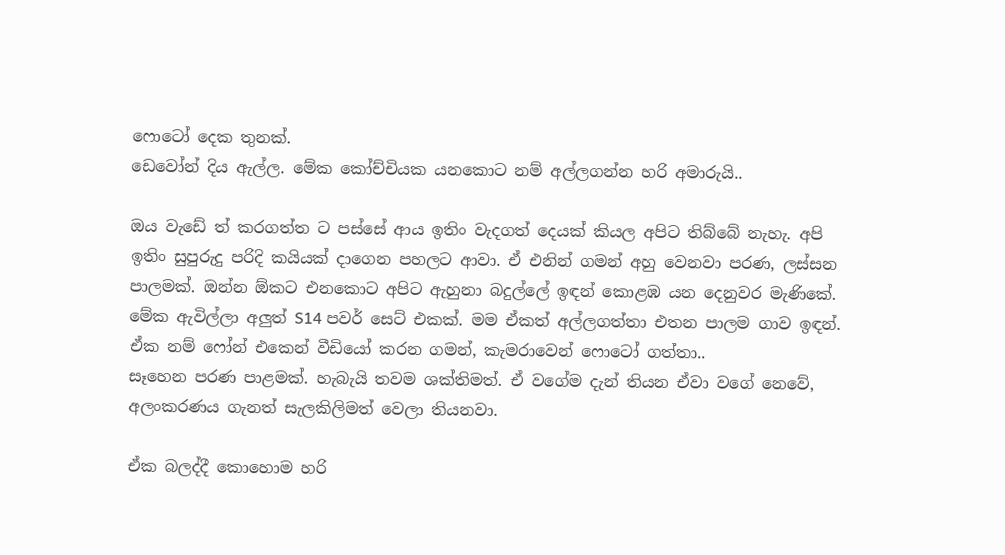ෆොටෝ දෙක තුනක්.
ඩෙවෝන් දිය ඇල්ල. මේක කෝච්චියක යනකොට නම් අල්ලගන්න හරි අමාරුයි..

ඔය වැඩේ ත් කරගත්ත ට පස්සේ ආය ඉතිං වැදගත් දෙයක් කියල අපිට තිබ්බේ නැහැ. අපි ඉතිං සුපුරුදු පරිදි කයියක් දාගෙන පහලට ආවා. ඒ එනින් ගමන් අහු වෙනවා පරණ, ලස්සන පාලමක්. ඔන්න ඕකට එනකොට අපිට ඇහුනා බදුල්ලේ ඉඳන් කොළඹ යන දෙනුවර මැණිකේ. මේක ඇවිල්ලා අලුත් S14 පවර් සෙට් එකක්. මම ඒකත් අල්ලගත්තා එතන පාලම ගාව ඉඳන්. ඒක නම් ෆෝන් එකෙන් වීඩියෝ කරන ගමන්, කැමරාවෙන් ෆොටෝ ගත්තා..
සෑහෙන පරණ පාළමක්. හැබැයි තවම ශක්තිමත්. ඒ වගේම දැන් තියන ඒවා වගේ නෙවේ, අලංකරණය ගැනත් සැලකිලිමත් වෙලා තියනවා.

ඒක බලද්දී කොහොම හරි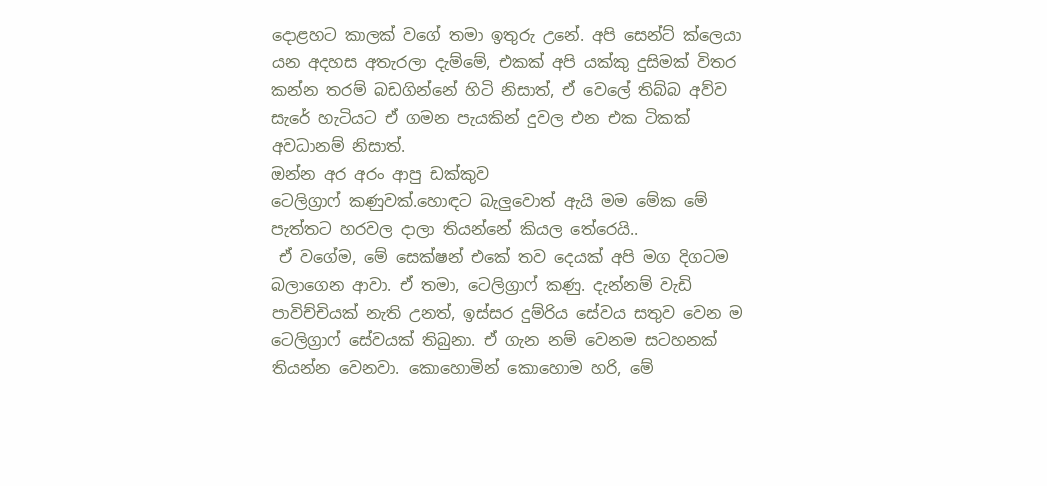දොළහට කාලක් වගේ තමා ඉතුරු උනේ. අපි සෙන්ට් ක්ලෙයා යන අදහස අතැරලා දැම්මේ, එකක් අපි යක්කු දුසිමක් විතර කන්න තරම් බඩගින්නේ හිටි නිසාත්, ඒ වෙලේ තිබ්බ අව්ව සැරේ හැටියට ඒ ගමන පැයකින් දුවල එන එක ටිකක් අවධානම් නිසාත්.
ඔන්න අර අරං ආපු ඩක්කුව
ටෙලිග්‍රාෆ් කණුවක්.හොඳට බැලුවොත් ඇයි මම මේක මේ පැත්තට හරවල දාලා තියන්නේ කියල තේරෙයි..
 ඒ වගේම, මේ සෙක්ෂන් එකේ තව දෙයක් අපි මග දිගටම බලාගෙන ආවා. ඒ තමා, ටෙලිග්‍රාෆ් කණු. දැන්නම් වැඩි පාවිච්චියක් නැති උනත්, ඉස්සර දුම්රිය සේවය සතුව වෙන ම ටෙලිග්‍රාෆ් සේවයක් තිබුනා. ඒ ගැන නම් වෙනම සටහනක් තියන්න වෙනවා. කොහොමින් කොහොම හරි, මේ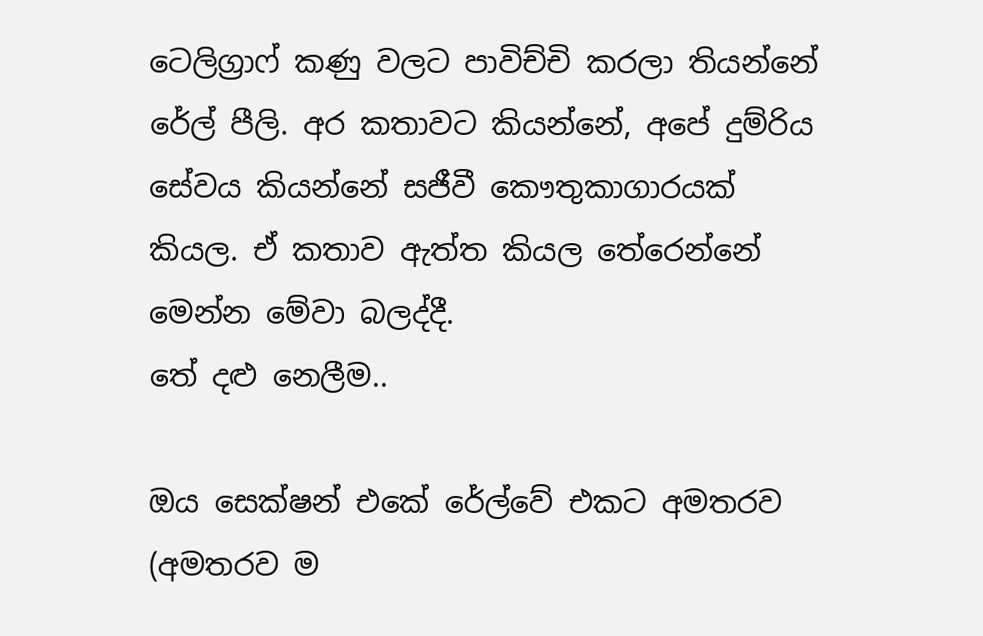ටෙලිග්‍රාෆ් කණු වලට පාවිච්චි කරලා තියන්නේ රේල් පීලි. අර කතාවට කියන්නේ, අපේ දුම්රිය සේවය කියන්නේ සජීවී කෞතුකාගාරයක් කියල. ඒ කතාව ඇත්ත කියල තේරෙන්නේ මෙන්න මේවා බලද්දී.
තේ දළු නෙලීම..

ඔය සෙක්ෂන් එකේ රේල්වේ එකට අමතරව (අමතරව ම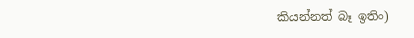කියන්නත් බෑ ඉතිං)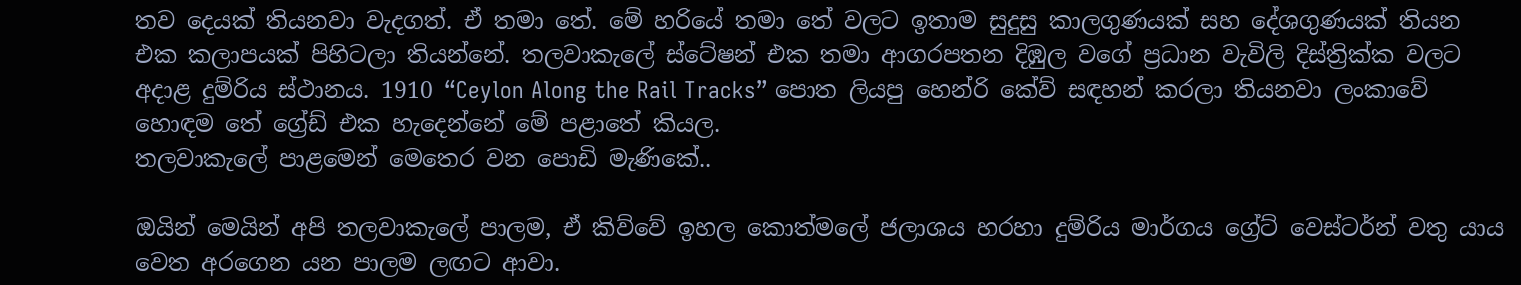තව දෙයක් තියනවා වැදගත්. ඒ තමා තේ. මේ හරියේ තමා තේ වලට ඉතාම සුදුසු කාලගුණයක් සහ දේශගුණයක් තියන එක කලාපයක් පිහිටලා තියන්නේ. තලවාකැලේ ස්ටේෂන් එක තමා ආගරපතන දිඹුල වගේ ප්‍රධාන වැවිලි දිස්ත්‍රික්ක වලට අදාළ දුම්රිය ස්ථානය. 1910 “Ceylon Along the Rail Tracks” පොත ලියපු හෙන්රි කේව් සඳහන් කරලා තියනවා ලංකාවේ හොඳම තේ ග්‍රේඩ් එක හැදෙන්නේ මේ පළාතේ කියල.
තලවාකැලේ පාළමෙන් මෙතෙර වන පොඩි මැණිකේ..

ඔයින් මෙයින් අපි තලවාකැලේ පාලම, ඒ කිව්වේ ඉහල කොත්මලේ ජලාශය හරහා දුම්රිය මාර්ගය ග්‍රේට් වෙස්ටර්න් වතු යාය වෙත අරගෙන යන පාලම ලඟට ආවා.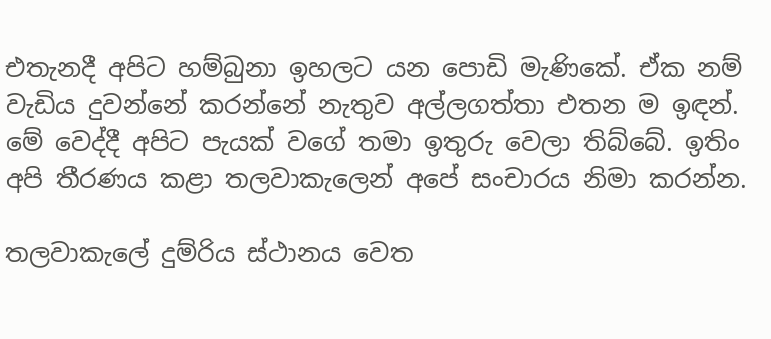එතැනදී අපිට හම්බුනා ඉහලට යන පොඩි මැණිකේ. ඒක නම් වැඩිය දුවන්නේ කරන්නේ නැතුව අල්ලගත්තා එතන ම ඉඳන්. මේ වෙද්දී අපිට පැයක් වගේ තමා ඉතුරු වෙලා තිබ්බේ. ඉතිං අපි තීරණය කළා තලවාකැලෙන් අපේ සංචාරය නිමා කරන්න.

තලවාකැලේ දුම්රිය ස්ථානය වෙත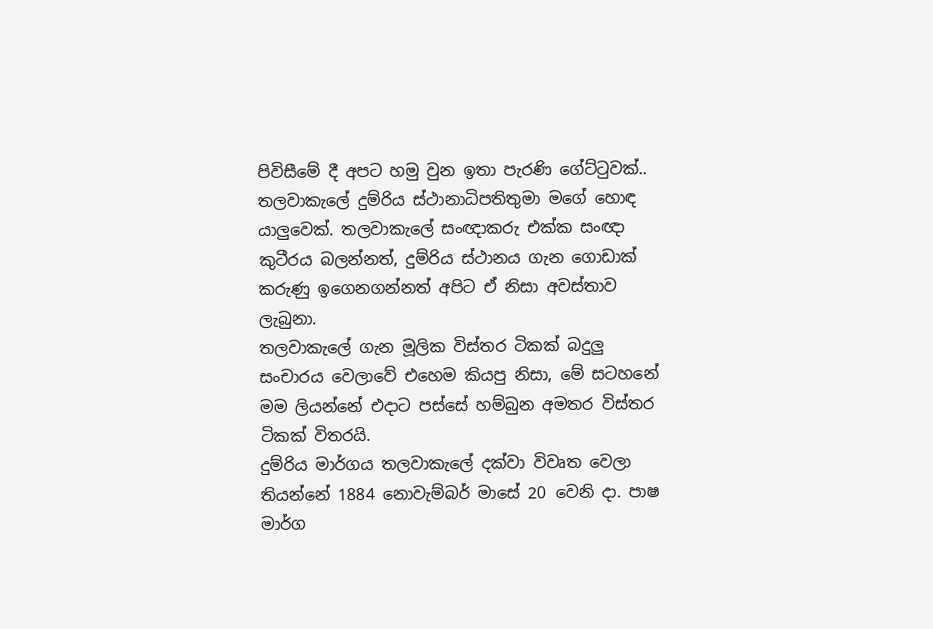පිවිසීමේ දී අපට හමු වුන ඉතා පැරණි ගේට්ටුවක්..
තලවාකැලේ දුම්රිය ස්ථානාධිපතිතුමා මගේ හොඳ යාලුවෙක්. තලවාකැලේ සංඥාකරු එක්ක සංඥා කුටීරය බලන්නත්, දුම්රිය ස්ථානය ගැන ගොඩාක් කරුණු ඉගෙනගන්නත් අපිට ඒ නිසා අවස්තාව ලැබුනා.
තලවාකැලේ ගැන මූලික විස්තර ටිකක් බදුලු සංචාරය වෙලාවේ එහෙම කියපු නිසා, මේ සටහනේ මම ලියන්නේ එදාට පස්සේ හම්බුන අමතර විස්තර ටිකක් විතරයි.
දුම්රිය මාර්ගය තලවාකැලේ දක්වා විවෘත වෙලා තියන්නේ 1884 නොවැම්බර් මාසේ 20 වෙනි දා. පාෂ මාර්ග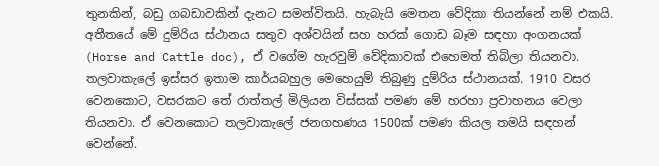තුනකින්, බඩු ගබඩාවකින් දැනට සමන්විතයි. හැබැයි මෙතන වේදිකා තියන්නේ නම් එකයි. අතීතයේ මේ දුම්රිය ස්ථානය සතුව අශ්වයින් සහ හරක් ගොඩ බෑම සඳහා අංගනයක් (Horse and Cattle doc), ඒ වගේම හැරවුම් වේදිකාවක් එහෙමත් තිබිලා තියනවා. තලවාකැලේ ඉස්සර ඉතාම කාර්යබහුල මෙහෙයුම් තිබුණු දුම්රිය ස්ථානයක්. 1910 වසර වෙනකොට, වසරකට තේ රාත්තල් මිලියන විස්සක් පමණ මේ හරහා ප්‍රවාහනය වෙලා තියනවා. ඒ වෙනකොට තලවාකැලේ ජනගහණය 1500ක් පමණ කියල තමයි සඳහන් වෙන්නේ.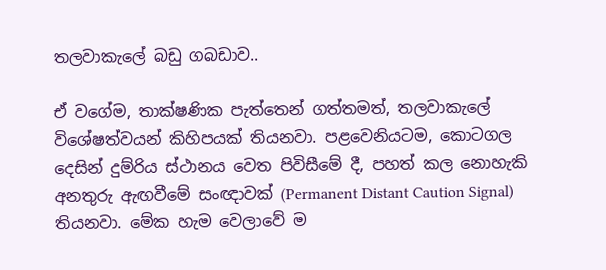තලවාකැලේ බඩු ගබඩාව..

ඒ වගේම, තාක්ෂණික පැත්තෙන් ගත්තමත්, තලවාකැලේ විශේෂත්වයන් කිහිපයක් තියනවා. පළවෙනියටම, කොටගල දෙසින් දුම්රිය ස්ථානය වෙත පිවිසීමේ දී, පහත් කල නොහැකි අනතුරු ඇඟවීමේ සංඥාවක් (Permanent Distant Caution Signal) තියනවා. මේක හැම වෙලාවේ ම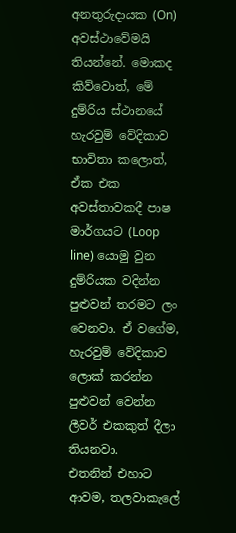අනතුරුදායක (On) අවස්ථාවේමයි තියන්නේ. මොකද කිව්වොත්, මේ දුම්රිය ස්ථානයේ හැරවුම් වේදිකාව භාවිතා කලොත්, ඒක එක අවස්තාවකදී පාෂ මාර්ගයට (Loop line) යොමු වුන දුම්රියක වදින්න පුළුවන් තරමට ලං වෙනවා. ඒ වගේම, හැරවුම් වේදිකාව ලොක් කරන්න පුළුවන් වෙන්න ලීවර් එකකුත් දීලා තියනවා.
එතනින් එහාට ආවම, තලවාකැලේ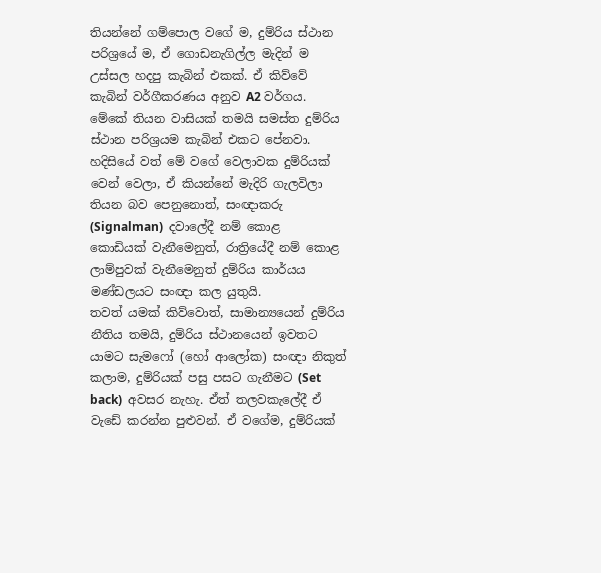තියන්නේ ගම්පොල වගේ ම, දුම්රිය ස්ථාන පරිශ්‍රයේ ම, ඒ ගොඩනැගිල්ල මැදින් ම උස්සල හදපු කැබින් එකක්. ඒ කිව්වේ කැබින් වර්ගීකරණය අනුව A2 වර්ගය. මේකේ තියන වාසියක් තමයි සමස්ත දුම්රිය ස්ථාන පරිශ්‍රයම කැබින් එකට පේනවා. හදිසියේ වත් මේ වගේ වෙලාවක දුම්රියක් වෙන් වෙලා, ඒ කියන්නේ මැදිරි ගැලවිලා තියන බව පෙනුනොත්, සංඥාකරු (Signalman)  දවාලේදී නම් කොළ කොඩියක් වැනීමෙනුත්, රාත්‍රියේදී නම් කොළ ලාම්පුවක් වැනීමෙනුත් දුම්රිය කාර්යය මණ්ඩලයට සංඥා කල යුතුයි.
තවත් යමක් කිව්වොත්, සාමාන්‍යයෙන් දුම්රිය නීතිය තමයි, දුම්රිය ස්ථානයෙන් ඉවතට යාමට සැමෆෝ (හෝ ආලෝක) සංඥා නිකුත් කලාම, දුම්රියක් පසු පසට ගැනීමට (Set back)  අවසර නැහැ. ඒත් තලවකැලේදී ඒ වැඩේ කරන්න පුළුවන්. ඒ වගේම, දුම්රියක්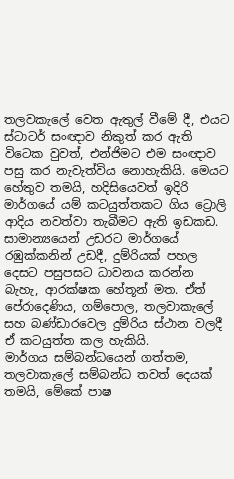තලවකැලේ වෙත ඇතුල් වීමේ දී, එයට ස්ටාටර් සංඥාව නිකුත් කර ඇති විටෙක වුවත්, එන්ජිමට එම සංඥාව පසු කර නැවැත්විය නොහැකියි. මෙයට හේතුව තමයි, හදිසියෙවත් ඉදිරි මාර්ගයේ යම් කටයුත්තකට ගිය ට්‍රොලි ආදිය නවත්වා තැබීමට ඇති ඉඩකඩ.
සාමාන්‍යයෙන් උඩරට මාර්ගයේ රඹුක්කනින් උඩදී, දුම්රියක් පහල දෙසට පසුපසට ධාවනය කරන්න බැහැ, ආරක්ෂක හේතූන් මත. ඒත් පේරාදෙණිය, ගම්පොල, තලවාකැලේ සහ බණ්ඩාරවෙල දුම්රිය ස්ථාන වලදී ඒ කටයුත්ත කල හැකියි.
මාර්ගය සම්බන්ධයෙන් ගත්තම, තලවාකැලේ සම්බන්ධ තවත් දෙයක් තමයි, මේකේ පාෂ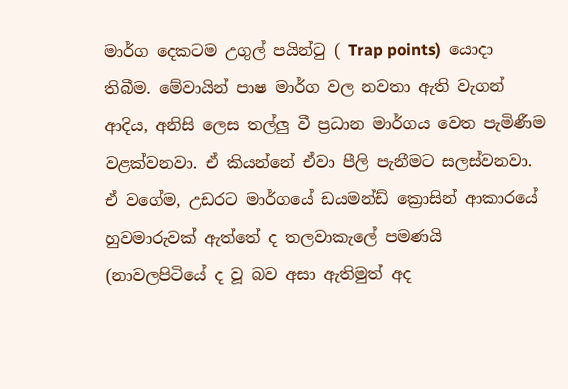මාර්ග දෙකටම උගුල් පයින්ටු ( Trap points)  යොදා තිබීම. මේවායින් පාෂ මාර්ග වල නවතා ඇති වැගන් ආදිය, අනිසි ලෙස තල්ලු වී ප්‍රධාන මාර්ගය වෙත පැමිණීම වළක්වනවා. ඒ කියන්නේ ඒවා පීලි පැනීමට සලස්වනවා. ඒ වගේම, උඩරට මාර්ගයේ ඩයමන්ඩ් ක්‍රොසින් ආකාරයේ හුවමාරුවක් ඇත්තේ ද තලවාකැලේ පමණයි (නාවලපිටියේ ද වූ බව අසා ඇතිමුත් අද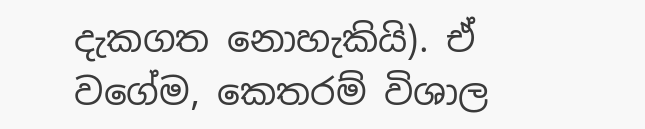දැකගත නොහැකියි). ඒ වගේම, කෙතරම් විශාල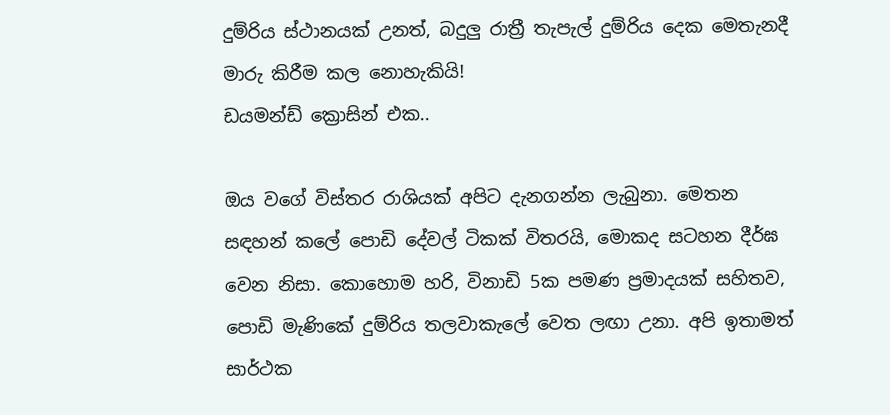දුම්රිය ස්ථානයක් උනත්, බදුලු රාත්‍රී තැපැල් දුම්රිය දෙක මෙතැනදී මාරු කිරීම කල නොහැකියි!
ඩයමන්ඩ් ක්‍රොසින් එක..

ඔය වගේ විස්තර රාශියක් අපිට දැනගන්න ලැබුනා. මෙතන සඳහන් කලේ පොඩි දේවල් ටිකක් විතරයි, මොකද සටහන දීර්ඝ වෙන නිසා. කොහොම හරි, විනාඩි 5ක පමණ ප්‍රමාදයක් සහිතව, පොඩි මැණිකේ දුම්රිය තලවාකැලේ වෙත ලඟා උනා. අපි ඉතාමත් සාර්ථක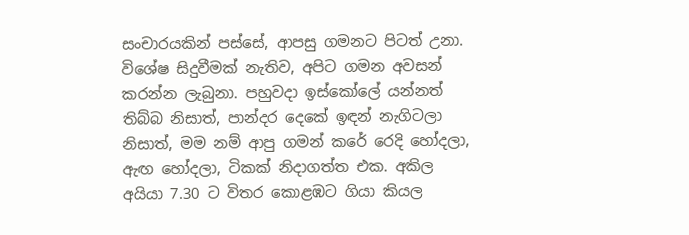සංචාරයකින් පස්සේ, ආපසු ගමනට පිටත් උනා.
විශේෂ සිදුවීමක් නැතිව, අපිට ගමන අවසන් කරන්න ලැබුනා. පහුවදා ඉස්කෝලේ යන්නත් තිබ්බ නිසාත්, පාන්දර දෙකේ ඉඳන් නැගිටලා නිසාත්, මම නම් ආපු ගමන් කරේ රෙදි හෝදලා, ඇඟ හෝදලා, ටිකක් නිදාගත්ත එක. අකිල අයියා 7.30 ට විතර කොළඹට ගියා කියල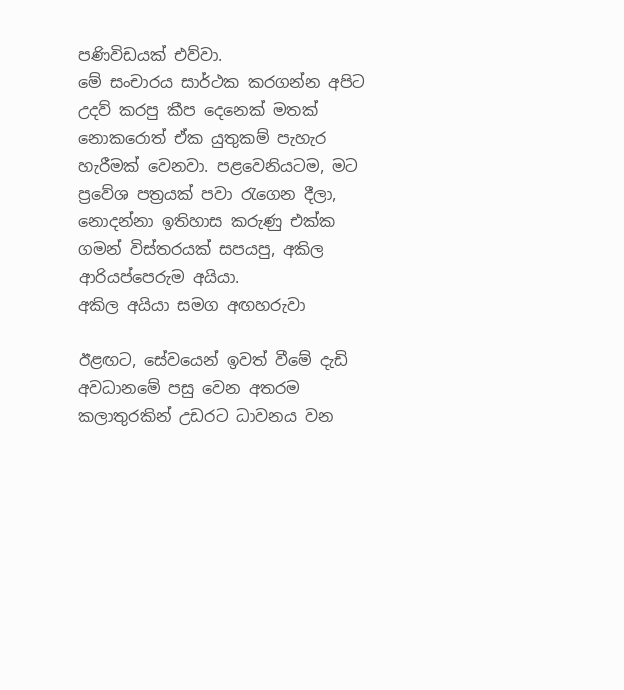පණිවිඩයක් එව්වා.
මේ සංචාරය සාර්ථක කරගන්න අපිට උදව් කරපු කීප දෙනෙක් මතක් නොකරොත් ඒක යුතුකම් පැහැර හැරීමක් වෙනවා. පළවෙනියටම, මට ප්‍රවේශ පත්‍රයක් පවා රැගෙන දීලා, නොදන්නා ඉතිහාස කරුණු එක්ක ගමන් විස්තරයක් සපයපු, අකිල ආරියප්පෙරුම අයියා.
අකිල අයියා සමග අඟහරුවා

ඊළඟට, සේවයෙන් ඉවත් වීමේ දැඩි අවධානමේ පසු වෙන අතරම කලාතුරකින් උඩරට ධාවනය වන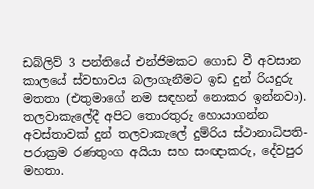ඩබ්ලිව් 3 පන්තියේ එන්ජිමකට ගොඩ වී අවසාන කාලයේ ස්වභාවය බලාගැනීමට ඉඩ දුන් රියදුරු මතතා (එතුමාගේ නම සඳහන් නොකර ඉන්නවා).
තලවාකැලේදී අපිට තොරතුරු හොයාගන්න අවස්තාවක් දුන් තලවාකැලේ දුම්රිය ස්ථානාධිපති- පරාක්‍රම රණතුංග අයියා සහ සංඥාකරු, දේවපුර මහතා.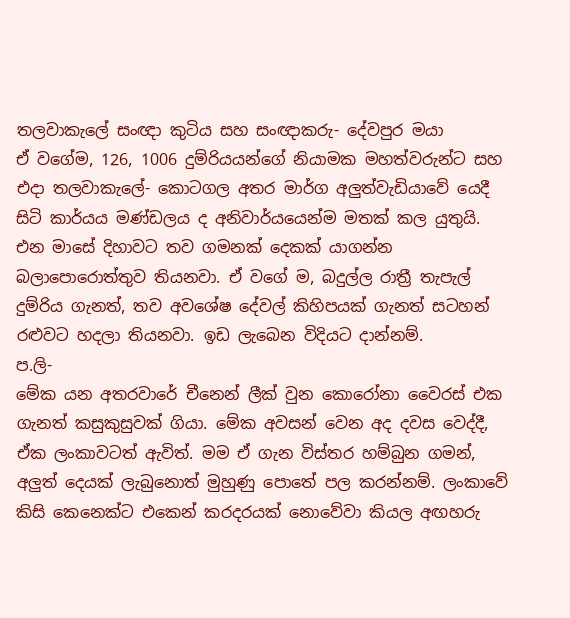තලවාකැලේ සංඥා කුටිය සහ සංඥාකරු- දේවපුර මයා
ඒ වගේම, 126, 1006 දුම්රියයන්ගේ නියාමක මහත්වරුන්ට සහ එදා තලවාකැලේ- කොටගල අතර මාර්ග අලුත්වැඩියාවේ යෙදී සිටි කාර්යය මණ්ඩලය ද අනිවාර්යයෙන්ම මතක් කල යුතුයි.
එන මාසේ දිහාවට තව ගමනක් දෙකක් යාගන්න බලාපොරොත්තුව තියනවා. ඒ වගේ ම, බදුල්ල රාත්‍රී තැපැල් දුම්රිය ගැනත්, තව අවශේෂ දේවල් කිහිපයක් ගැනත් සටහන් රළුවට හදලා තියනවා. ඉඩ ලැබෙන විදියට දාන්නම්.
ප.ලි-
මේක යන අතරවාරේ චීනෙන් ලීක් වුන කොරෝනා වෛරස් එක ගැනත් කසුකුසුවක් ගියා. මේක අවසන් වෙන අද දවස වෙද්දී, ඒක ලංකාවටත් ඇවිත්. මම ඒ ගැන විස්තර හම්බුන ගමන්, අලුත් දෙයක් ලැබුනොත් මුහුණු පොතේ පල කරන්නම්. ලංකාවේ කිසි කෙනෙක්ට එකෙන් කරදරයක් නොවේවා කියල අඟහරු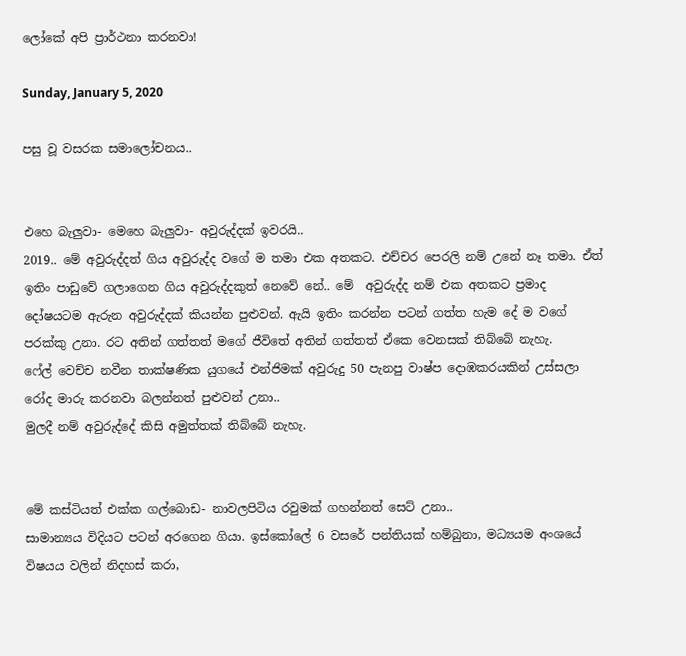ලෝකේ අපි ප්‍රාර්ථනා කරනවා!

Sunday, January 5, 2020

පසු වූ වසරක සමාලෝචනය..


එහෙ බැලුවා- මෙහෙ බැලුවා- අවුරුද්දක් ඉවරයි..
2019.. මේ අවුරුද්දත් ගිය අවුරුද්ද වගේ ම තමා එක අතකට. එච්චර පෙරලි නම් උනේ නෑ තමා. ඒත් ඉතිං පාඩුවේ ගලාගෙන ගිය අවුරුද්දකුත් නෙවේ නේ.. මේ  අවුරුද්ද නම් එක අතකට ප්‍රමාද දෝෂයටම ඇරුන අවුරුද්දක් කියන්න පුළුවන්. ඇයි ඉතිං කරන්න පටන් ගත්ත හැම දේ ම වගේ පරක්කු උනා. රට අතින් ගත්තත් මගේ ජීවිතේ අතින් ගත්තත් ඒකෙ වෙනසක් තිබ්බේ නැහැ.
ෆේල් වෙච්ච නවීන තාක්ෂණික යුගයේ එන්ජිමක් අවුරුදු 50 පැනපු වාෂ්ප දොඹකරයකින් උස්සලා රෝද මාරු කරනවා බලන්නත් පුළුවන් උනා..
මුලදී නම් අවුරුද්දේ කිසි අමුත්තක් තිබ්බේ නැහැ.


මේ කස්ටියත් එක්ක ගල්බොඩ- නාවලපිටිය රවුමක් ගහන්නත් සෙට් උනා..
සාමාන්‍යය විදියට පටන් අරගෙන ගියා. ඉස්කෝලේ 6 වසරේ පන්තියක් හම්බුනා, මධ්‍යයම අංශයේ විෂයය වලින් නිදහස් කරා,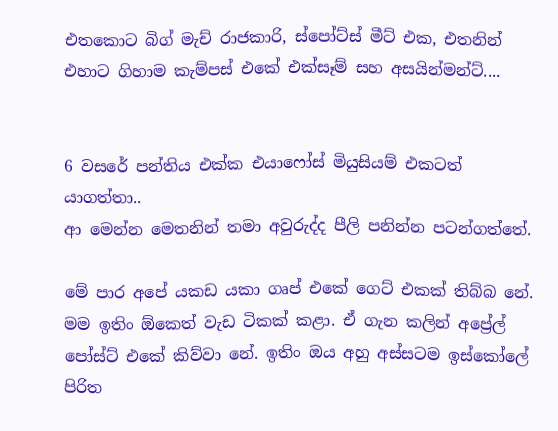එතකොට බිග් මැච් රාජකාරි, ස්පෝට්ස් මීට් එක, එතනින් එහාට ගිහාම කැම්පස් එකේ එක්සෑම් සහ අසයින්මන්ට්....


6 වසරේ පන්තිය එක්ක එයාෆෝස් මියුසියම් එකටත් යාගත්තා..
ආ මෙන්න මෙතනින් තමා අවුරුද්ද පීලි පනින්න පටන්ගත්තේ.

මේ පාර අපේ යකඩ යකා ගෘප් එකේ ගෙට් එකක් තිබ්බ නේ. මම ඉතිං ඕකෙත් වැඩ ටිකක් කළා. ඒ ගැන කලින් අප්‍රේල් පෝස්ට් එකේ කිව්වා නේ. ඉතිං ඔය අහු අස්සටම ඉස්කෝලේ පිරිත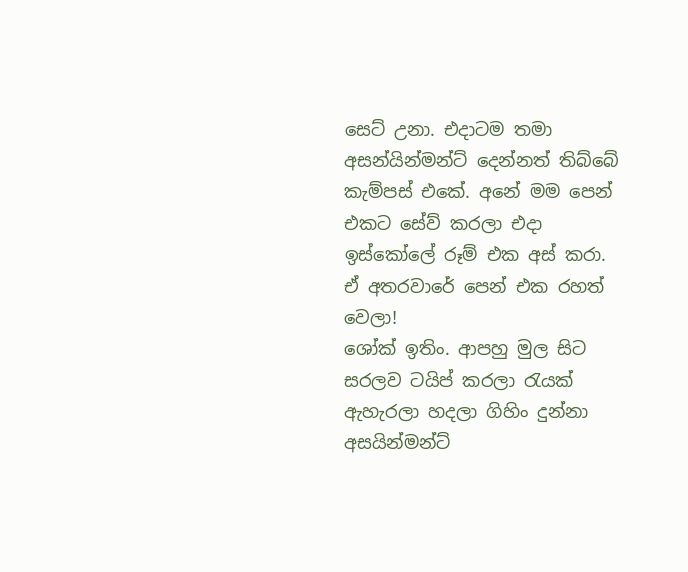සෙට් උනා. එදාටම තමා අසන්යින්මන්ට් දෙන්නත් තිබ්බේ කැම්පස් එකේ. අනේ මම පෙන් එකට සේව් කරලා එදා ඉස්කෝලේ රූම් එක අස් කරා. ඒ අතරවාරේ පෙන් එක රහත් වෙලා!
ශෝක් ඉතිං. ආපහු මුල සිට සරලව ටයිප් කරලා රැයක් ඇහැරලා හදලා ගිහිං දුන්නා අසයින්මන්ට්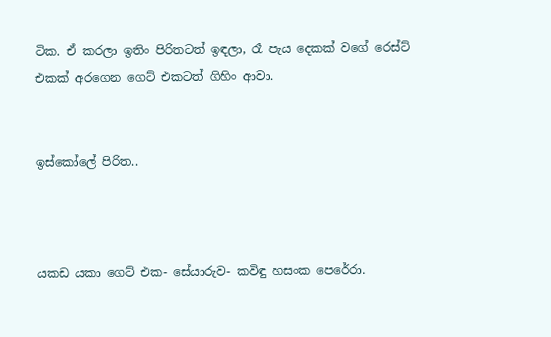ටික. ඒ කරලා ඉතිං පිරිතටත් ඉඳලා, රෑ පැය දෙකක් වගේ රෙස්ට් එකක් අරගෙන ගෙට් එකටත් ගිහිං ආවා.


ඉස්කෝලේ පිරිත..



යකඩ යකා ගෙට් එක- සේයාරුව- කවිඳු හසංක පෙරේරා.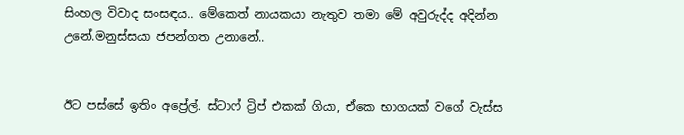සිංහල විවාද සංසඳය.. මේකෙත් නායකයා නැතුව තමා මේ අවුරුද්ද අදින්න උනේ.මනුස්සයා ජපන්ගත උනානේ..


ඊට පස්සේ ඉතිං අප්‍රේල්. ස්ටාෆ් ට්‍රිප් එකක් ගියා, ඒකෙ භාගයක් වගේ වැස්ස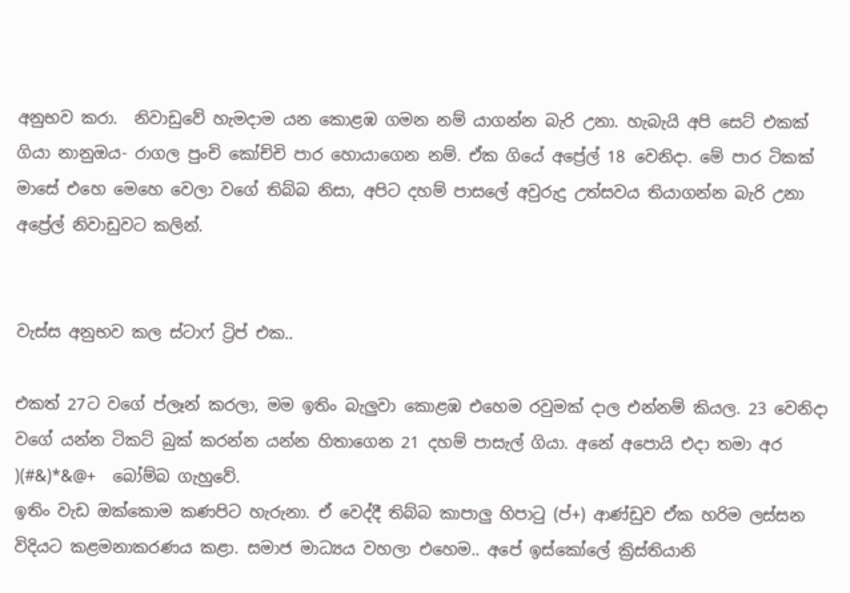අනුභව කරා.  නිවාඩුවේ හැමදාම යන කොළඹ ගමන නම් යාගන්න බැරි උනා. හැබැයි අපි සෙට් එකක් ගියා නානුඔය- රාගල පුංචි කෝච්චි පාර හොයාගෙන නම්. ඒක ගියේ අප්‍රේල් 18 වෙනිදා. මේ පාර ටිකක් මාසේ එහෙ මෙහෙ වෙලා වගේ තිබ්බ නිසා, අපිට දහම් පාසලේ අවුරුදු උත්සවය තියාගන්න බැරි උනා අප්‍රේල් නිවාඩුවට කලින්.


වැස්ස අනුභව කල ස්ටාෆ් ට්‍රිප් එක..

එකත් 27ට වගේ ප්ලෑන් කරලා, මම ඉතිං බැලුවා කොළඹ එහෙම රවුමක් දාල එන්නම් කියල. 23 වෙනිදා වගේ යන්න ටිකට් බුක් කරන්න යන්න හිතාගෙන 21 දහම් පාසැල් ගියා. අනේ අපොයි එදා තමා අර )(#&)*&@+  බෝම්බ ගැහුවේ.
ඉතිං වැඩ ඔක්කොම කණපිට හැරුනා. ඒ වෙද්දී තිබ්බ කාපාලු හිපාටු (ප්+) ආණ්ඩුව ඒක හරිම ලස්සන විදියට කළමනාකරණය කළා. සමාජ මාධ්‍යය වහලා එහෙම.. අපේ ඉස්කෝලේ ක්‍රිස්තියානි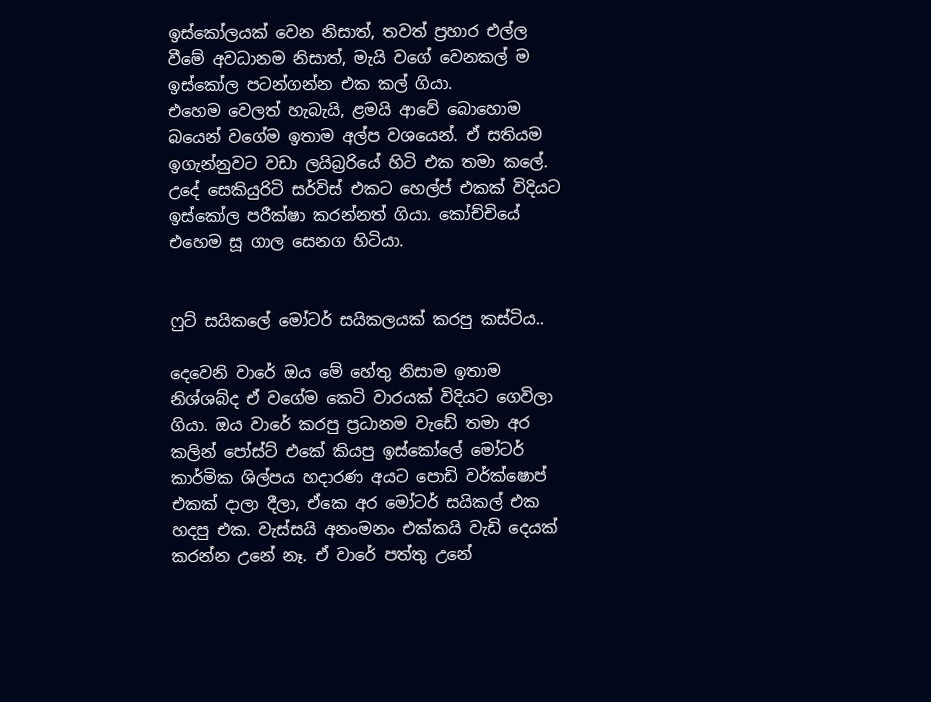ඉස්කෝලයක් වෙන නිසාත්, තවත් ප්‍රහාර එල්ල වීමේ අවධානම නිසාත්, මැයි වගේ වෙනකල් ම ඉස්කෝල පටන්ගන්න එක කල් ගියා.
එහෙම වෙලත් හැබැයි, ළමයි ආවේ බොහොම බයෙන් වගේම ඉතාම අල්ප වශයෙන්. ඒ සතියම ඉගැන්නුවට වඩා ලයිබ්‍රරියේ හිටි එක තමා කලේ. උදේ සෙකියුරිටි සර්විස් එකට හෙල්ප් එකක් විදියට ඉස්කෝල පරීක්ෂා කරන්නත් ගියා. කෝච්චියේ එහෙම සූ ගාල සෙනග හිටියා.


ෆුට් සයිකලේ මෝටර් සයිකලයක් කරපු කස්ටිය..

දෙවෙනි වාරේ ඔය මේ හේතු නිසාම ඉතාම නිශ්ශබ්ද ඒ වගේම කෙටි වාරයක් විදියට ගෙවිලා ගියා. ඔය වාරේ කරපු ප්‍රධානම වැඩේ තමා අර කලින් පෝස්ට් එකේ කියපු ඉස්කෝලේ මෝටර් කාර්මික ශිල්පය හදාරණ අයට පොඩි වර්ක්ෂොප් එකක් දාලා දීලා, ඒකෙ අර මෝටර් සයිකල් එක හදපු එක. වැස්සයි අනංමනං එක්කයි වැඩි දෙයක් කරන්න උනේ නෑ. ඒ වාරේ පත්තු උනේ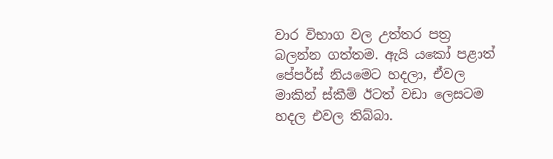වාර විභාග වල උත්තර පත්‍ර බලන්න ගත්තම. ඇයි යකෝ පළාත් පේපර්ස් නියමෙට හදලා, ඒවල මාකින් ස්කීම් ඊටත් වඩා ලෙසටම හදල එවල තිබ්බා.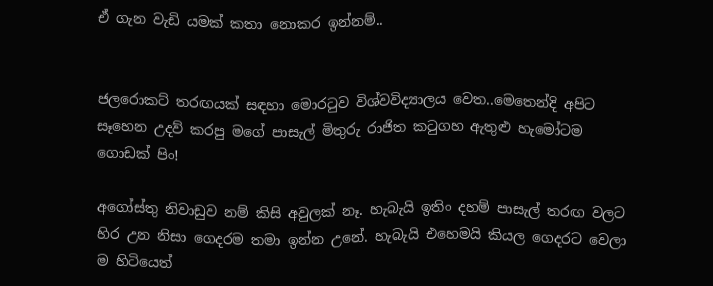ඒ ගැන වැඩි යමක් කතා නොකර ඉන්නම්..


ජලරොකට් තරඟයක් සඳහා මොරටුව විශ්වවිද්‍යාලය වෙත..මෙතෙන්දි අපිට සෑහෙන උදව් කරපු මගේ පාසැල් මිතුරු රාජිත කටුගහ ඇතුළු හැමෝටම ගොඩක් පිං!

අගෝස්තු නිවාඩුව නම් කිසි අවුලක් නෑ. හැබැයි ඉතිං දහම් පාසැල් තරඟ වලට හිර උන නිසා ගෙදරම තමා ඉන්න උනේ. හැබැයි එහෙමයි කියල ගෙදරට වෙලා ම හිටියෙත්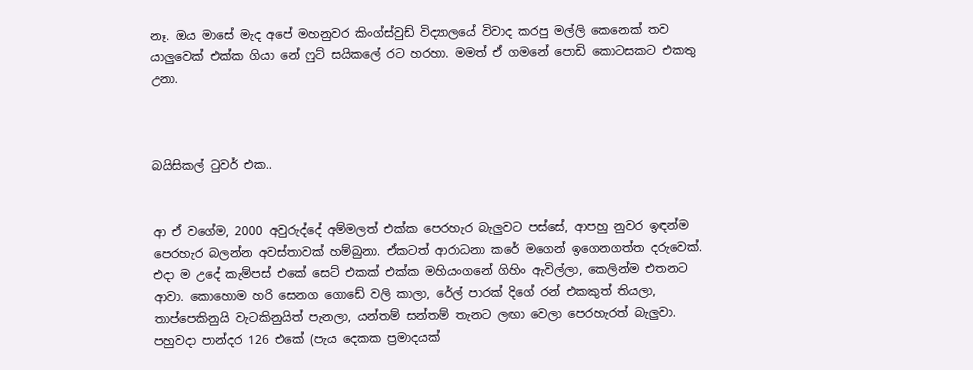නෑ. ඔය මාසේ මැද අපේ මහනුවර කිංග්ස්වුඩ් විද්‍යාලයේ විවාද කරපු මල්ලි කෙනෙක් තව යාලුවෙක් එක්ක ගියා නේ ෆුට් සයිකලේ රට හරහා. මමත් ඒ ගමනේ පොඩි කොටසකට එකතු උනා.



බයිසිකල් ටුවර් එක..


ආ ඒ වගේම, 2000 අවුරුද්දේ අම්මලත් එක්ක පෙරහැර බැලුවට පස්සේ, ආපහු නුවර ඉඳන්ම පෙරහැර බලන්න අවස්තාවක් හම්බුනා. ඒකටත් ආරාධනා කරේ මගෙන් ඉගෙනගත්ත දරුවෙක්. එදා ම උදේ කැම්පස් එකේ සෙට් එකක් එක්ක මහියංගනේ ගිහිං ඇවිල්ලා, කෙලින්ම එතනට ආවා. කොහොම හරි සෙනග ගොඩේ වලි කාලා, රේල් පාරක් දිගේ රන් එකකුත් තියලා, තාප්පෙකිනුයි වැටකිනුයිත් පැනලා, යන්තම් සන්තම් තැනට ලඟා වෙලා පෙරහැරත් බැලුවා. පහුවදා පාන්දර 126 එකේ (පැය දෙකක ප්‍රමාදයක්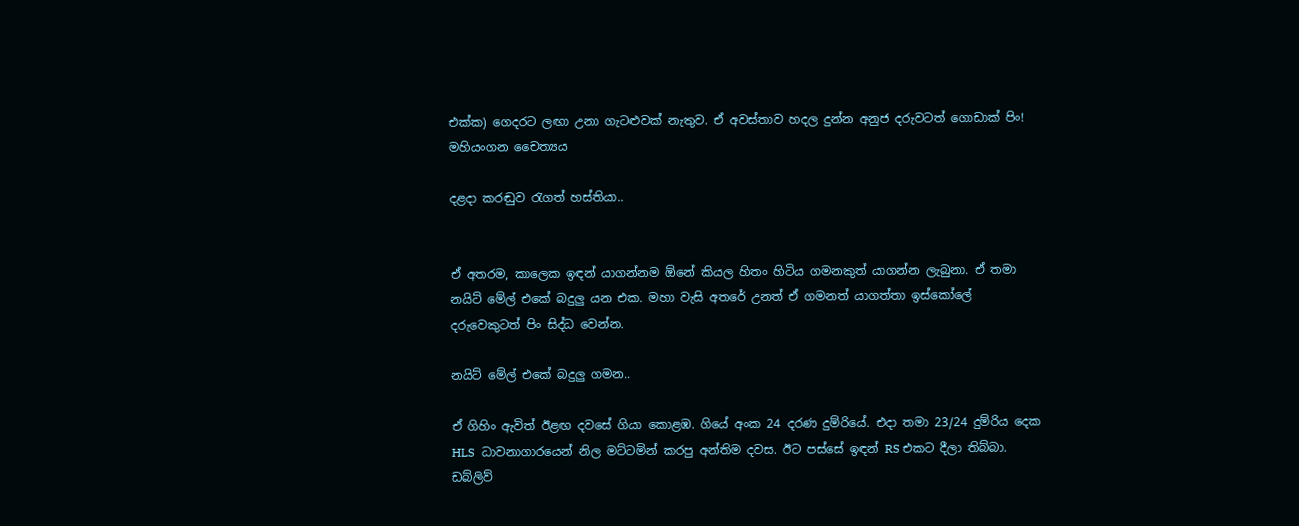එක්ක) ගෙදරට ලඟා උනා ගැටළුවක් නැතුව. ඒ අවස්තාව හදල දුන්න අනුජ දරුවටත් ගොඩාක් පිං!
මහියංගන චෛත්‍යය

දළදා කරඬුව රැගත් හස්තියා..


ඒ අතරම, කාලෙක ඉඳන් යාගන්නම ඕනේ කියල හිතං හිටිය ගමනකුත් යාගන්න ලැබුනා. ඒ තමා නයිට් මේල් එකේ බදුලු යන එක. මහා වැසි අතරේ උනත් ඒ ගමනත් යාගත්තා ඉස්කෝලේ දරුවෙකුටත් පිං සිද්ධ වෙන්න.

නයිට් මේල් එකේ බදුලු ගමන..

ඒ ගිහිං ඇවිත් ඊළඟ දවසේ ගියා කොළඹ. ගියේ අංක 24 දරණ දුම්රියේ. එදා තමා 23/24 දුම්රිය දෙක HLS  ධාවනාගාරයෙන් නිල මට්ටමින් කරපු අන්තිම දවස. ඊට පස්සේ ඉඳන් RS එකට දීලා තිබ්බා. ඩබ්ලිව්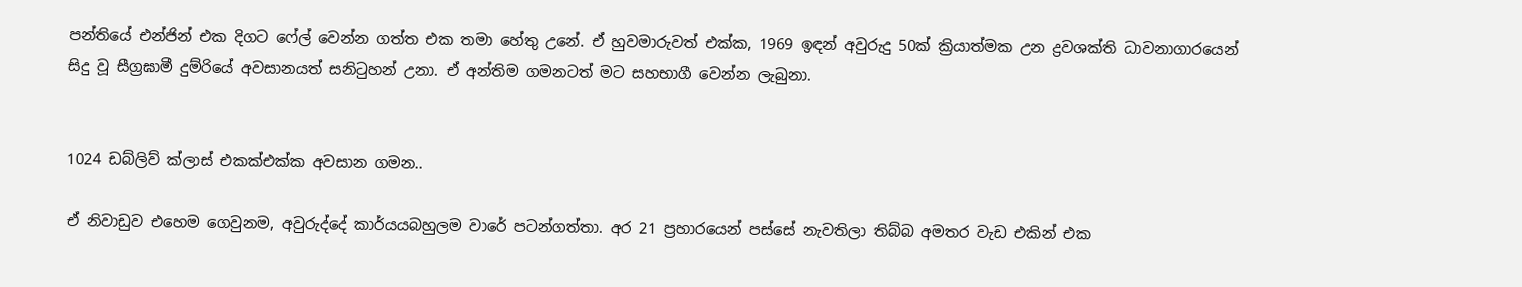පන්තියේ එන්ජින් එක දිගට ෆේල් වෙන්න ගත්ත එක තමා හේතු උනේ. ඒ හුවමාරුවත් එක්ක, 1969 ඉඳන් අවුරුදු 50ක් ක්‍රියාත්මක උන ද්‍රවශක්ති ධාවනාගාරයෙන් සිදු වූ සීග්‍රඝාමී දුම්රියේ අවසානයත් සනිටුහන් උනා. ඒ අන්තිම ගමනටත් මට සහභාගී වෙන්න ලැබුනා.


1024 ඩබ්ලිව් ක්ලාස් එකක්එක්ක අවසාන ගමන..

ඒ නිවාඩුව එහෙම ගෙවුනම, අවුරුද්දේ කාර්යයබහුලම වාරේ පටන්ගත්තා. අර 21 ප්‍රහාරයෙන් පස්සේ නැවතිලා තිබ්බ අමතර වැඩ එකින් එක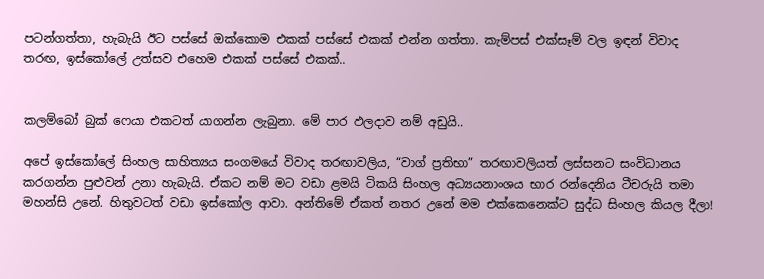පටන්ගත්තා, හැබැයි ඊට පස්සේ ඔක්කොම එකක් පස්සේ එකක් එන්න ගත්තා. කැම්පස් එක්සෑම් වල ඉඳන් විවාද තරඟ, ඉස්කෝලේ උත්සව එහෙම එකක් පස්සේ එකක්..


කලම්බෝ බුක් ෆෙයා එකටත් යාගන්න ලැබුනා. මේ පාර ඵලදාව නම් අඩුයි..

අපේ ඉස්කෝලේ සිංහල සාහිත්‍යය සංගමයේ විවාද තරඟාවලිය, “වාග් ප්‍රතිභා” තරඟාවලියත් ලස්සනට සංවිධානය කරගන්න පුළුවන් උනා හැබැයි. ඒකට නම් මට වඩා ළමයි ටිකයි සිංහල අධ්‍යයනාංශය භාර රන්දෙනිය ටීචරුයි තමා මහන්සි උනේ. හිතුවටත් වඩා ඉස්කෝල ආවා. අන්තිමේ ඒකත් නතර උනේ මම එක්කෙනෙක්ට සුද්ධ සිංහල කියල දීලා!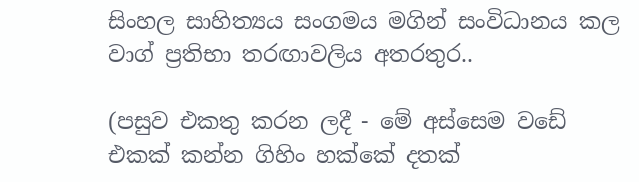සිංහල සාහිත්‍යය සංගමය මගින් සංවිධානය කල වාග් ප්‍රතිභා තරඟාවලිය අතරතුර..

(පසුව එකතු කරන ලදී - මේ අස්සෙම වඩේ එකක් කන්න ගිහිං හක්කේ දතක්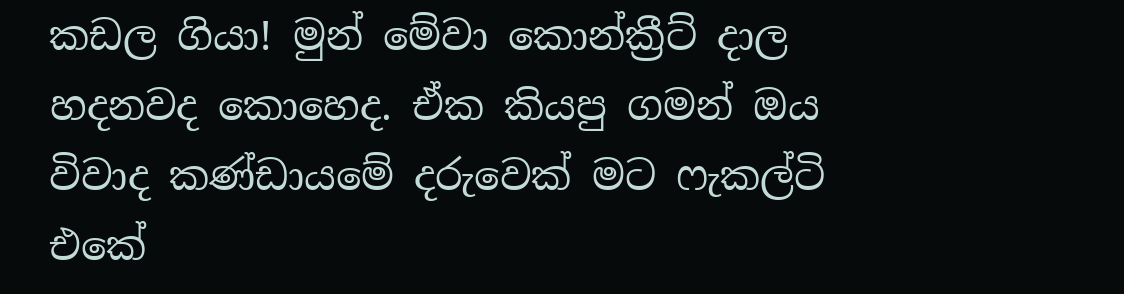කඩල ගියා! මුන් මේවා කොන්ක්‍රීට් දාල හදනවද කොහෙද. ඒක කියපු ගමන් ඔය විවාද කණ්ඩායමේ දරුවෙක් මට ෆැකල්ටි එකේ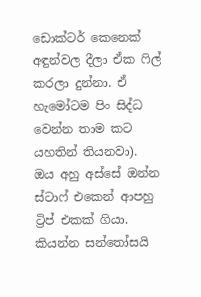ඩොක්ටර් කෙනෙක් අඳුන්වල දීලා ඒක ෆිල් කරලා දුන්නා. ඒ හැමෝටම පිං සිද්ධ වෙන්න තාම කට යහතින් තියනවා).
ඔය අහු අස්සේ ඔන්න ස්ටාෆ් එකෙන් ආපහු ට්‍රිප් එකක් ගියා. කියන්න සන්තෝසයි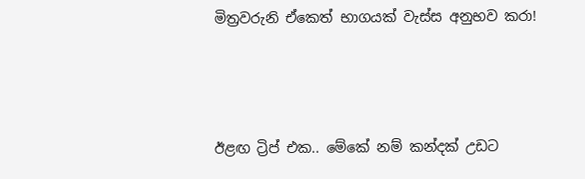මිත්‍රවරුනි ඒකෙත් භාගයක් වැස්ස අනුභව කරා!



ඊළඟ ට්‍රිප් එක.. මේකේ නම් කන්දක් උඩට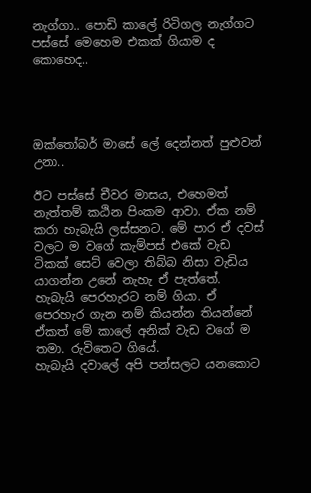නැග්ගා.. පොඩි කාලේ රිටිගල නැග්ගට පස්සේ මෙහෙම එකක් ගියාම ද කොහෙද..




ඔක්තෝබර් මාසේ ලේ දෙන්නත් පුළුවන් උනා..

ඊට පස්සේ චීවර මාසය, එහෙමත් නැත්තම් කඨින පිංකම ආවා. ඒක නම් කරා හැබැයි ලස්සනට. මේ පාර ඒ දවස් වලට ම වගේ කැම්පස් එකේ වැඩ ටිකක් සෙට් වෙලා තිබ්බ නිසා වැඩිය යාගන්න උනේ නැහැ ඒ පැත්තේ. හැබැයි පෙරහැරට නම් ගියා. ඒ පෙරහැර ගැන නම් කියන්න තියන්නේ ඒකත් මේ කාලේ අනික් වැඩ වගේ ම තමා. රුවිතෙට ගියේ.
හැබැයි දවාලේ අපි පන්සලට යනකොට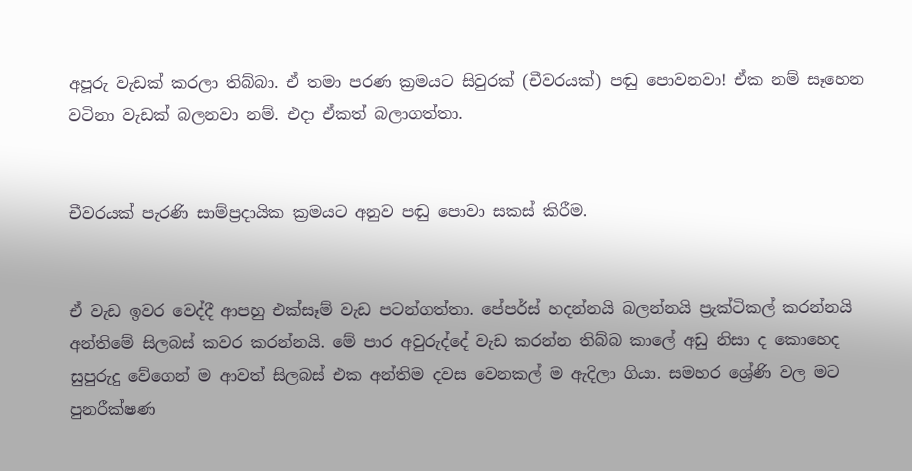අපූරු වැඩක් කරලා තිබ්බා. ඒ තමා පරණ ක්‍රමයට සිවුරක් (චීවරයක්) පඬු පොවනවා! ඒක නම් සෑහෙන වටිනා වැඩක් බලනවා නම්. එදා ඒකත් බලාගත්තා.


චීවරයක් පැරණි සාම්ප්‍රදායික ක්‍රමයට අනුව පඬු පොවා සකස් කිරීම.


ඒ වැඩ ඉවර වෙද්දී ආපහු එක්සෑම් වැඩ පටන්ගත්තා. පේපර්ස් හදන්නයි බලන්නයි ප්‍රැක්ටිකල් කරන්නයි අන්තිමේ සිලබස් කවර කරන්නයි. මේ පාර අවුරුද්දේ වැඩ කරන්න තිබ්බ කාලේ අඩු නිසා ද කොහෙද සුපුරුදු වේගෙන් ම ආවත් සිලබස් එක අන්තිම දවස වෙනකල් ම ඇදිලා ගියා. සමහර ශ්‍රේණි වල මට පුනරීක්ෂණ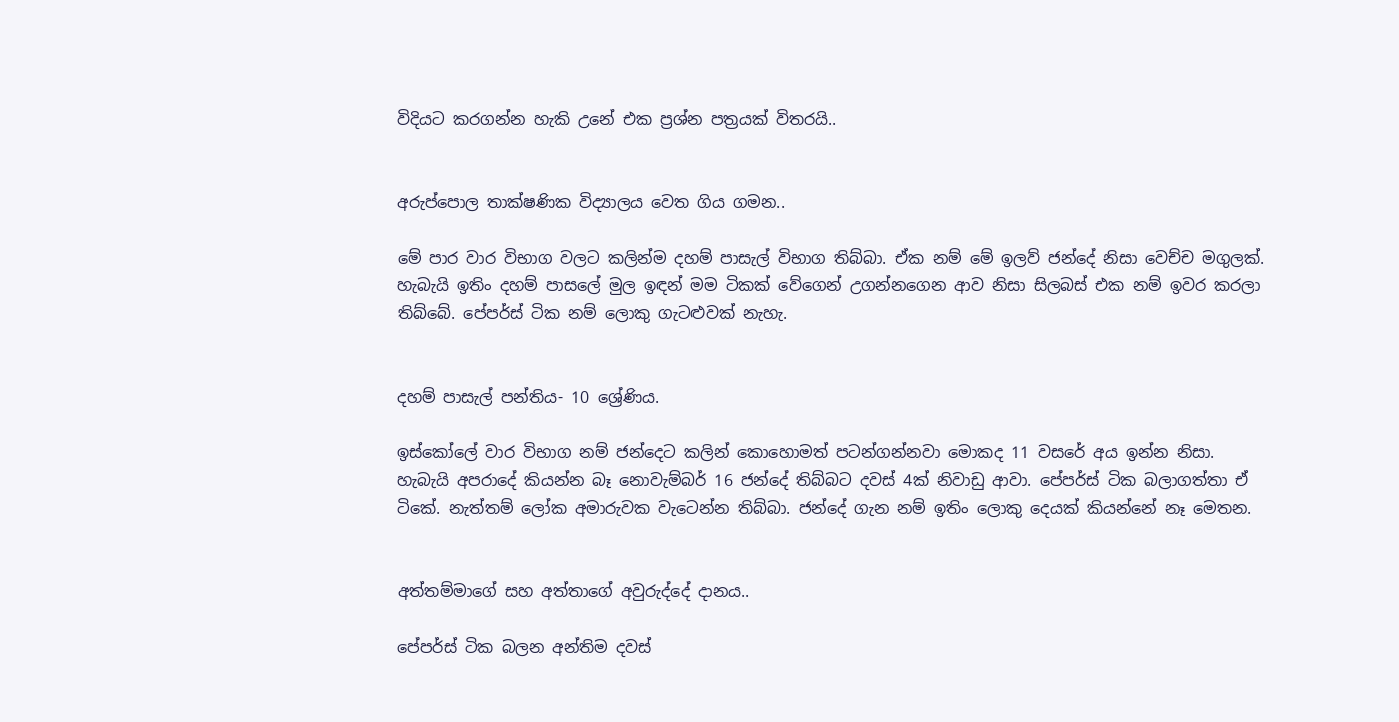විදියට කරගන්න හැකි උනේ එක ප්‍රශ්න පත්‍රයක් විතරයි..


අරුප්පොල තාක්ෂණික විද්‍යාලය වෙත ගිය ගමන..

මේ පාර වාර විභාග වලට කලින්ම දහම් පාසැල් විභාග තිබ්බා. ඒක නම් මේ ඉලව් ජන්දේ නිසා වෙච්ච මගුලක්. හැබැයි ඉතිං දහම් පාසලේ මුල ඉඳන් මම ටිකක් වේගෙන් උගන්නගෙන ආව නිසා සිලබස් එක නම් ඉවර කරලා තිබ්බේ. පේපර්ස් ටික නම් ලොකු ගැටළුවක් නැහැ.


දහම් පාසැල් පන්තිය- 10 ශ්‍රේණිය.

ඉස්කෝලේ වාර විභාග නම් ජන්දෙට කලින් කොහොමත් පටන්ගන්නවා මොකද 11 වසරේ අය ඉන්න නිසා. හැබැයි අපරාදේ කියන්න බෑ නොවැම්බර් 16 ජන්දේ තිබ්බට දවස් 4ක් නිවාඩු ආවා. පේපර්ස් ටික බලාගත්තා ඒ ටිකේ. නැත්තම් ලෝක අමාරුවක වැටෙන්න තිබ්බා. ජන්දේ ගැන නම් ඉතිං ලොකු දෙයක් කියන්නේ නෑ මෙතන.


අත්තම්මාගේ සහ අත්තාගේ අවුරුද්දේ දානය..

පේපර්ස් ටික බලන අන්තිම දවස්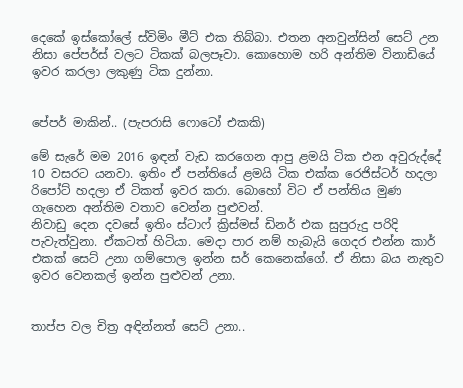දෙකේ ඉස්කෝලේ ස්විමිං මීට් එක තිබ්බා. එතන අනවුන්සින් සෙට් උන නිසා පේපර්ස් වලට ටිකක් බලපෑවා. කොහොම හරි අන්තිම විනාඩියේ ඉවර කරලා ලකුණු ටික දුන්නා.


පේපර් මාකින්.. (පැපරාසි ෆොටෝ එකකි)

මේ සැරේ මම 2016 ඉඳන් වැඩ කරගෙන ආපු ළමයි ටික එන අවුරුද්දේ 10 වසරට යනවා. ඉතිං ඒ පන්තියේ ළමයි ටික එක්ක රෙජිස්ටර් හදලා රිපෝට් හදලා ඒ ටිකත් ඉවර කරා. බොහෝ විට ඒ පන්තිය මුණ ගැහෙන අන්තිම වතාව වෙන්න පුළුවන්.
නිවාඩු දෙන දවසේ ඉතිං ස්ටාෆ් ක්‍රිස්මස් ඩිනර් එක සුපුරුදු පරිදි පැවැත්වුනා. ඒකටත් හිටියා. මෙදා පාර නම් හැබැයි ගෙදර එන්න කාර් එකක් සෙට් උනා ගම්පොල ඉන්න සර් කෙනෙක්ගේ. ඒ නිසා බය නැතුව ඉවර වෙනකල් ඉන්න පුළුවන් උනා.


තාප්ප වල චිත්‍ර අඳින්නත් සෙට් උනා..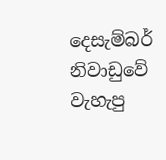දෙසැම්බර් නිවාඩුවේ වැහැපු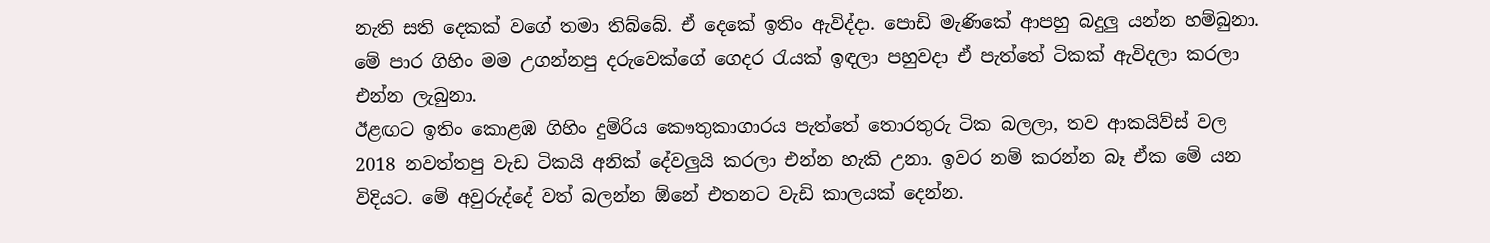නැති සති දෙකක් වගේ තමා තිබ්බේ. ඒ දෙකේ ඉතිං ඇවිද්දා. පොඩි මැණිකේ ආපහු බදුලු යන්න හම්බුනා. මේ පාර ගිහිං මම උගන්නපු දරුවෙක්ගේ ගෙදර රැයක් ඉඳලා පහුවදා ඒ පැත්තේ ටිකක් ඇවිදලා කරලා එන්න ලැබුනා.
ඊළඟට ඉතිං කොළඹ ගිහිං දුම්රිය කෞතුකාගාරය පැත්තේ තොරතුරු ටික බලලා, තව ආකයිව්ස් වල 2018 නවත්තපු වැඩ ටිකයි අනික් දේවලුයි කරලා එන්න හැකි උනා. ඉවර නම් කරන්න බෑ ඒක මේ යන විදියට. මේ අවුරුද්දේ වත් බලන්න ඕනේ එතනට වැඩි කාලයක් දෙන්න.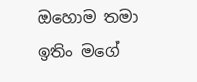ඔහොම තමා ඉතිං මගේ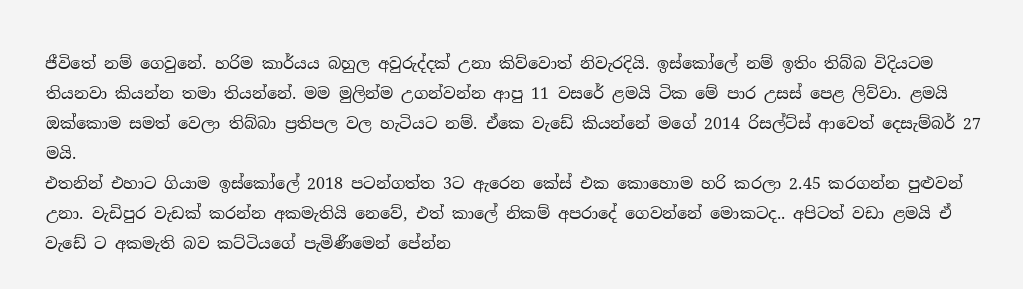ජීවිතේ නම් ගෙවුනේ. හරිම කාර්යය බහුල අවුරුද්දක් උනා කිව්වොත් නිවැරදියි. ඉස්කෝලේ නම් ඉතිං තිබ්බ විදියටම තියනවා කියන්න තමා තියන්නේ. මම මුලින්ම උගන්වන්න ආපු 11 වසරේ ළමයි ටික මේ පාර උසස් පෙළ ලිව්වා. ළමයි ඔක්කොම සමත් වෙලා තිබ්බා ප්‍රතිපල වල හැටියට නම්. ඒකෙ වැඩේ කියන්නේ මගේ 2014 රිසල්ට්ස් ආවෙත් දෙසැම්බර් 27 මයි.
එතනින් එහාට ගියාම ඉස්කෝලේ 2018 පටන්ගත්ත 3ට ඇරෙන කේස් එක කොහොම හරි කරලා 2.45 කරගන්න පුළුවන් උනා. වැඩිපුර වැඩක් කරන්න අකමැතියි නෙවේ, එත් කාලේ නිකම් අපරාදේ ගෙවන්නේ මොකටද.. අපිටත් වඩා ළමයි ඒ වැඩේ ට අකමැති බව කට්ටියගේ පැමිණීමෙන් පේන්න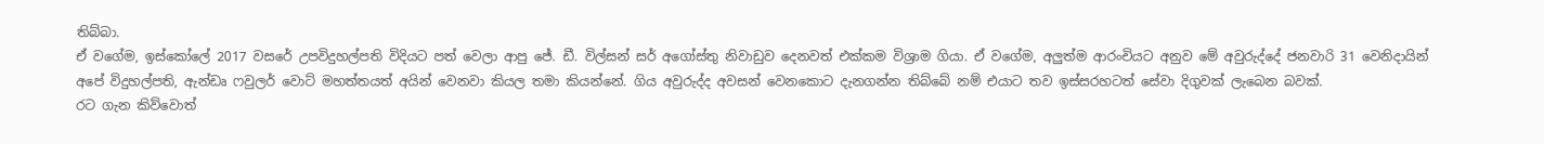තිබ්බා.
ඒ වගේම, ඉස්කෝලේ 2017 වසරේ උපවිදුහල්පති විදියට පත් වෙලා ආපු ජේ. ඩී. විල්සන් සර් අගෝස්තු නිවාඩුව දෙනවත් එක්කම විශ්‍රාම ගියා. ඒ වගේම, අලුත්ම ආරංචියට අනුව මේ අවුරුද්දේ ජනවාරි 31 වෙනිදායින් අපේ විදුහල්පති, ඇන්ඩෘ ෆවුලර් වොට් මහත්තයත් අයින් වෙනවා කියල තමා කියන්නේ. ගිය අවුරුද්ද අවසන් වෙනකොට දැනගන්න තිබ්බේ නම් එයාට තව ඉස්සරහටත් සේවා දිගුවක් ලැබෙන බවක්.
රට ගැන කිව්වොත්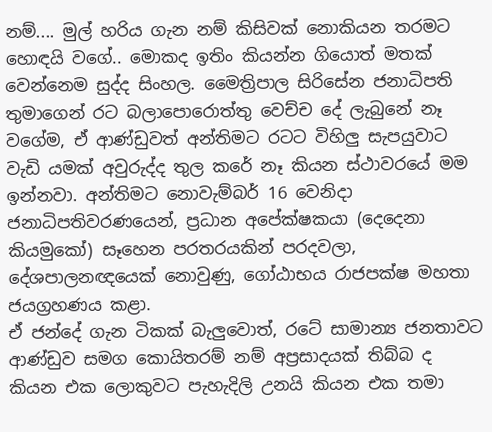නම්.... මුල් හරිය ගැන නම් කිසිවක් නොකියන තරමට හොඳයි වගේ.. මොකද ඉතිං කියන්න ගියොත් මතක් වෙන්නෙම සුද්ද සිංහල. මෛත්‍රිපාල සිරිසේන ජනාධිපති තුමාගෙන් රට බලාපොරොත්තු වෙච්ච දේ ලැබුනේ නෑ වගේම, ඒ ආණ්ඩුවත් අන්තිමට රටට විහිලු සැපයුවාට වැඩි යමක් අවුරුද්ද තුල කරේ නෑ කියන ස්ථාවරයේ මම ඉන්නවා. අන්තිමට නොවැම්බර් 16 වෙනිදා ජනාධිපතිවරණයෙන්, ප්‍රධාන අපේක්ෂකයා (දෙදෙනා කියමුකෝ) සෑහෙන පරතරයකින් පරදවලා, දේශපාලනඥයෙක් නොවුණු, ගෝඨාභය රාජපක්ෂ මහතා ජයග්‍රහණය කළා.
ඒ ජන්දේ ගැන ටිකක් බැලුවොත්, රටේ සාමාන්‍ය ජනතාවට ආණ්ඩුව සමග කොයිතරම් නම් අප්‍රසාදයක් තිබ්බ ද කියන එක ලොකුවට පැහැදිලි උනයි කියන එක තමා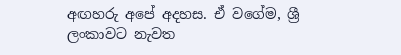අඟහරු අපේ අදහස. ඒ වගේම, ශ්‍රී ලංකාවට නැවත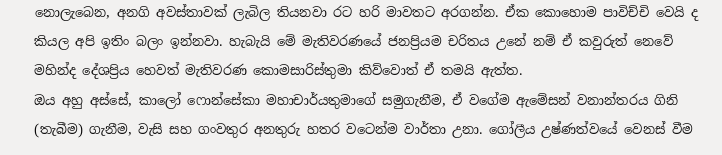නොලැබෙන, අනගි අවස්තාවක් ලැබිල තියනවා රට හරි මාවතට අරගන්න. ඒක කොහොම පාවිච්චි වෙයි ද කියල අපි ඉතිං බලං ඉන්නවා. හැබැයි මේ මැතිවරණයේ ජනප්‍රියම චරිතය උනේ නම් ඒ කවුරුත් නෙවේ මහින්ද දේශප්‍රිය හෙවත් මැතිවරණ කොමසාරිස්තුමා කිව්වොත් ඒ තමයි ඇත්ත.
ඔය අහු අස්සේ, කාලෝ ෆොන්සේකා මහාචාර්යතුමාගේ සමුගැනීම, ඒ වගේම ඇමේසන් වනාන්තරය ගිනි (තැබීම) ගැනීම, වැසි සහ ගංවතුර අනතුරු හතර වටෙන්ම වාර්තා උනා. ගෝලීය උෂ්ණත්වයේ වෙනස් වීම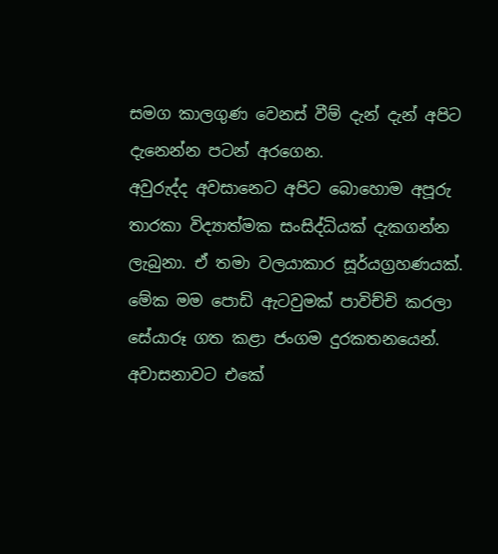සමග කාලගුණ වෙනස් වීම් දැන් දැන් අපිට දැනෙන්න පටන් අරගෙන.
අවුරුද්ද අවසානෙට අපිට බොහොම අපූරු තාරකා විද්‍යාත්මක සංසිද්ධියක් දැකගන්න ලැබුනා. ඒ තමා වලයාකාර සූර්යග්‍රහණයක්. මේක මම පොඩි ඇටවුමක් පාවිච්චි කරලා සේයාරූ ගත කළා ජංගම දුරකතනයෙන්. අවාසනාවට එකේ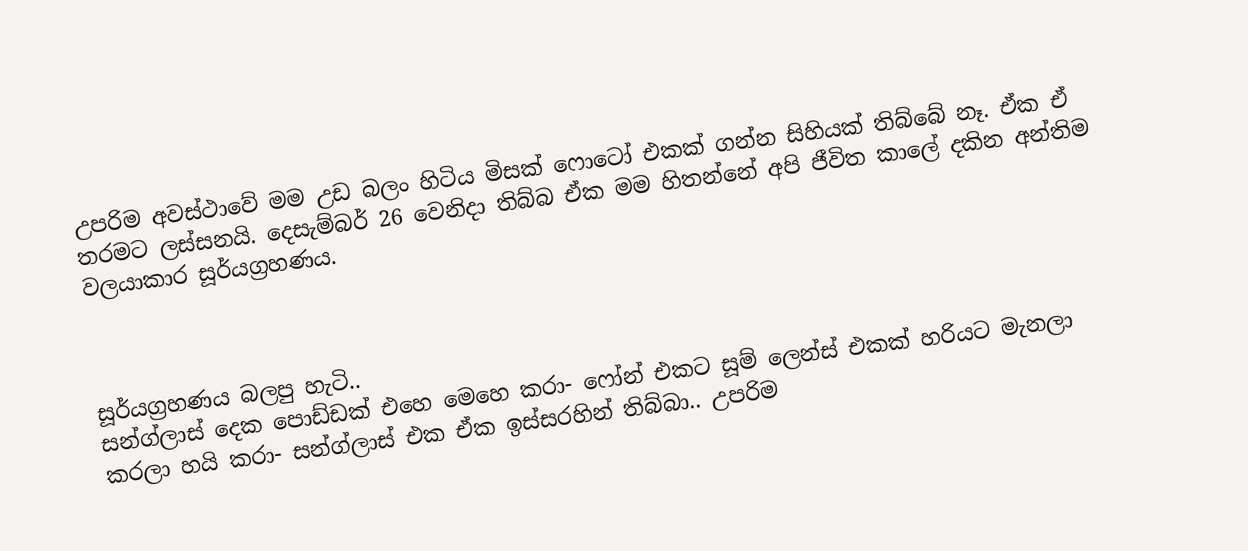උපරිම අවස්ථාවේ මම උඩ බලං හිටිය මිසක් ෆොටෝ එකක් ගන්න සිහියක් තිබ්බේ නෑ. ඒක ඒ තරමට ලස්සනයි. දෙසැම්බර් 26 වෙනිදා තිබ්බ ඒක මම හිතන්නේ අපි ජීවිත කාලේ දකින අන්තිම වලයාකාර සූර්යග්‍රහණය.



සූර්යග්‍රහණය බලපු හැටි..
සන්ග්ලාස් දෙක පොඩ්ඩක් එහෙ මෙහෙ කරා- ෆෝන් එකට සූම් ලෙන්ස් එකක් හරියට මැනලා කරලා හයි කරා- සන්ග්ලාස් එක ඒක ඉස්සරහින් තිබ්බා.. උපරිම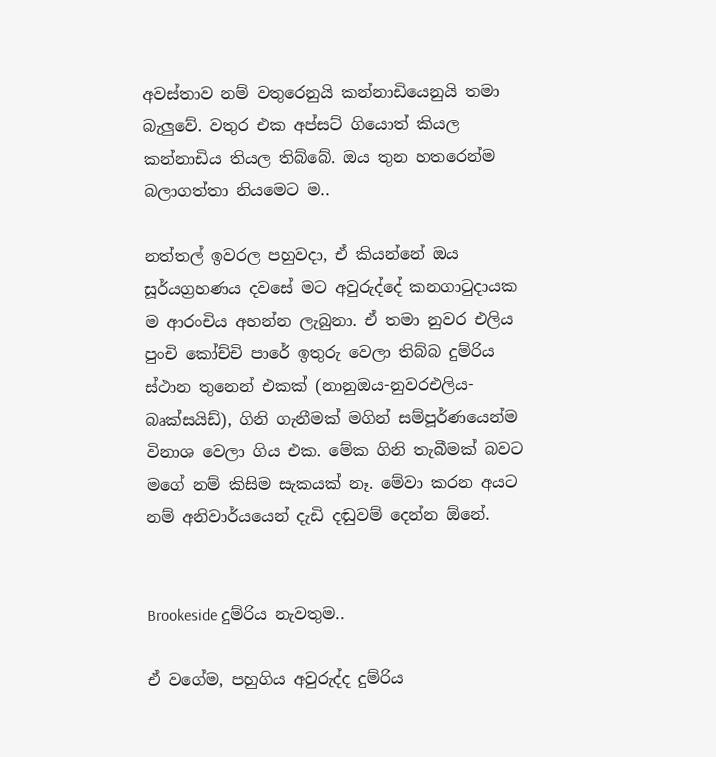අවස්තාව නම් වතුරෙනුයි කන්නාඩියෙනුයි තමා බැලුවේ. වතුර එක අප්සට් ගියොත් කියල කන්නාඩිය තියල තිබ්බේ. ඔය තුන හතරෙන්ම බලාගත්තා නියමෙට ම..

නත්තල් ඉවරල පහුවදා, ඒ කියන්නේ ඔය සූර්යග්‍රහණය දවසේ මට අවුරුද්දේ කනගාටුදායක ම ආරංචිය අහන්න ලැබුනා. ඒ තමා නුවර එලිය පුංචි කෝච්චි පාරේ ඉතුරු වෙලා තිබ්බ දුම්රිය ස්ථාන තුනෙන් එකක් (නානුඔය-නුවරඑලිය-බෘක්සයිඩ්), ගිනි ගැනීමක් මගින් සම්පූර්ණයෙන්ම විනාශ වෙලා ගිය එක. මේක ගිනි තැබීමක් බවට මගේ නම් කිසිම සැකයක් නෑ. මේවා කරන අයට නම් අනිවාර්යයෙන් දැඩි දඬුවම් දෙන්න ඕනේ.


Brookeside දුම්රිය නැවතුම..

ඒ වගේම, පහුගිය අවුරුද්ද දුම්රිය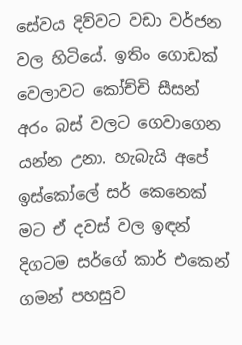සේවය දිව්වට වඩා වර්ජන වල හිටියේ. ඉතිං ගොඩක් වෙලාවට කෝච්චි සීසන් අරං බස් වලට ගෙවාගෙන යන්න උනා. හැබැයි අපේ ඉස්කෝලේ සර් කෙනෙක් මට ඒ දවස් වල ඉඳන් දිගටම සර්ගේ කාර් එකෙන් ගමන් පහසුව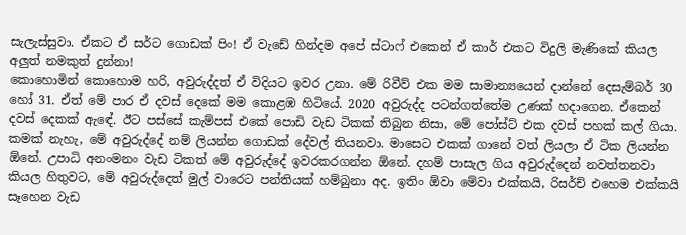සැලැස්සුවා. ඒකට ඒ සර්ට ගොඩක් පිං! ඒ වැඩේ හින්දම අපේ ස්ටාෆ් එකෙන් ඒ කාර් එකට විදුලි මැණිකේ කියල අලුත් නමකුත් දුන්නා!
කොහොමින් කොහොම හරි, අවුරුද්දත් ඒ විදියට ඉවර උනා. මේ රිවීව් එක මම සාමාන්‍යයෙන් දාන්නේ දෙසැම්බර් 30 හෝ 31. ඒත් මේ පාර ඒ දවස් දෙකේ මම කොළඹ හිටියේ. 2020 අවුරුද්ද පටන්ගත්තේම උණක් හදාගෙන. ඒකෙන් දවස් දෙකක් ඇඳේ. ඊට පස්සේ කැම්පස් එකේ පොඩි වැඩ ටිකක් තිබුන නිසා, මේ පෝස්ට් එක දවස් පහක් කල් ගියා.
කමක් නැහැ, මේ අවුරුද්දේ නම් ලියන්න ගොඩක් දේවල් තියනවා. මාසෙට එකක් ගානේ වත් ලියලා ඒ ටික ලියන්න ඕනේ. උපාධි අනංමනං වැඩ ටිකත් මේ අවුරුද්දේ ඉවරකරගන්න ඕනේ. දහම් පාසැල ගිය අවුරුද්දෙන් නවත්තනවා කියල හිතුවට, මේ අවුරුද්දෙත් මුල් වාරෙට පන්තියක් හම්බුනා අද. ඉතිං ඕවා මේවා එක්කයි, රිසර්ච් එහෙම එක්කයි සෑහෙන වැඩ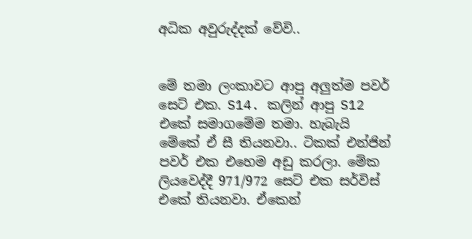අධික අවුරුද්දක් වේවි..


මේ තමා ලංකාවට ආපු අලුත්ම පවර් සෙට් එක. S14. කලින් ආපු S12 එකේ සමාගමේම තමා. හැබැයි මේකේ ඒ සී තියනවා.. ටිකක් එන්ජින් පවර් එක එහෙම අඩු කරලා. මේක ලියවෙද්දී 971/972 සෙට් එක සර්විස් එකේ තියනවා. ඒකෙන්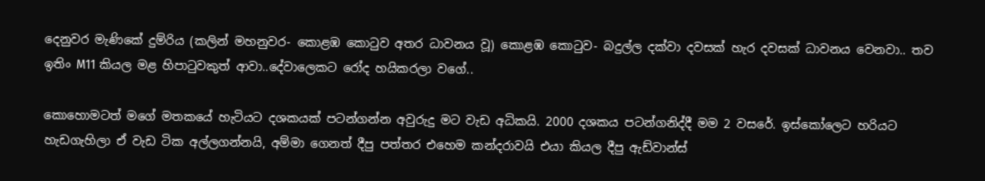දෙනුවර මැණිකේ දුම්රිය (කලින් මහනුවර- කොළඹ කොටුව අතර ධාවනය වූ) කොළඹ කොටුව- බදුල්ල දක්වා දවසක් හැර දවසක් ධාවනය වෙනවා.. තව ඉතිං M11 කියල මළ හිපාටුවකුත් ආවා..දේවාලෙකට රෝද හයිකරලා වගේ..

කොහොමටත් මගේ මතකයේ හැටියට දශකයක් පටන්ගන්න අවුරුදු මට වැඩ අධිකයි. 2000 දශකය පටන්ගනිද්දී මම 2 වසරේ. ඉස්කෝලෙට හරියට හැඩගැහිලා ඒ වැඩ ටික අල්ලගන්නයි, අම්මා ගෙනත් දීපු පත්තර එහෙම කන්දරාවයි එයා කියල දීපු ඇඩ්වාන්ස්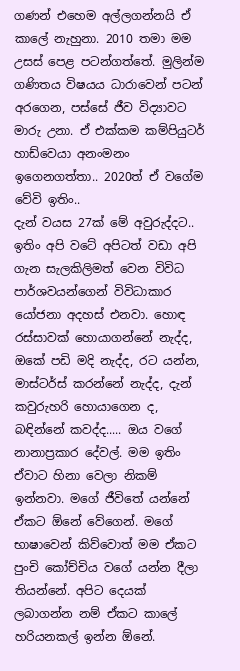ගණන් එහෙම අල්ලගන්නයි ඒ කාලේ නැහුනා. 2010 තමා මම උසස් පෙළ පටන්ගත්තේ. මුලින්ම ගණිතය විෂයය ධාරාවෙන් පටන් අරගෙන, පස්සේ ජීව විද්‍යාවට මාරු උනා. ඒ එක්කම කම්පියුටර් හාඩ්වෙයා අනංමනං ඉගෙනගත්තා.. 2020ත් ඒ වගේම වේවි ඉතිං..
දැන් වයස 27ක් මේ අවුරුද්දට.. ඉතිං අපි වටේ අපිටත් වඩා අපි ගැන සැලකිලිමත් වෙන විවිධ පාර්ශවයන්ගෙන් විවිධාකාර යෝජනා අදහස් එනවා. හොඳ රස්සාවක් හොයාගන්නේ නැද්ද, ඔකේ පඩි මදි නැද්ද, රට යන්න, මාස්ටර්ස් කරන්නේ නැද්ද, දැන් කවුරුහරි හොයාගෙන ද, බඳින්නේ කවද්ද..... ඔය වගේ නානාප්‍රකාර දේවල්. මම ඉතිං ඒවාට හිනා වෙලා නිකම් ඉන්නවා. මගේ ජීවිතේ යන්නේ ඒකට ඕනේ වේගෙන්. මගේ භාෂාවෙන් කිව්වොත් මම ඒකට පුංචි කෝච්චිය වගේ යන්න දීලා තියන්නේ. අපිට දෙයක් ලබාගන්න නම් ඒකට කාලේ හරියනකල් ඉන්න ඕනේ.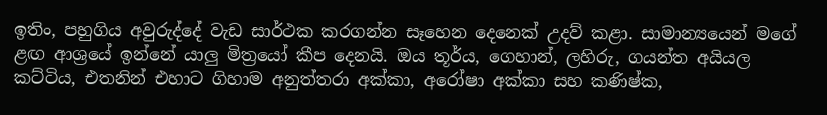ඉතිං, පහුගිය අවුරුද්දේ වැඩ සාර්ථක කරගන්න සෑහෙන දෙනෙක් උදව් කළා. සාමාන්‍යයෙන් මගේ ළඟ ආශ්‍රයේ ඉන්නේ යාලු මිත්‍රයෝ කීප දෙනයි. ඔය තූර්ය, ගෙහාන්, ලහිරු, ගයන්ත අයියල කට්ටිය, එතනින් එහාට ගිහාම අනුත්තරා අක්කා, අරෝෂා අක්කා සහ කණිෂ්ක,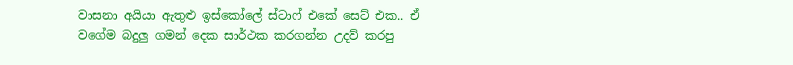වාසනා අයියා ඇතුළු ඉස්කෝලේ ස්ටාෆ් එකේ සෙට් එක.. ඒ වගේම බදුලු ගමන් දෙක සාර්ථක කරගන්න උදව් කරපු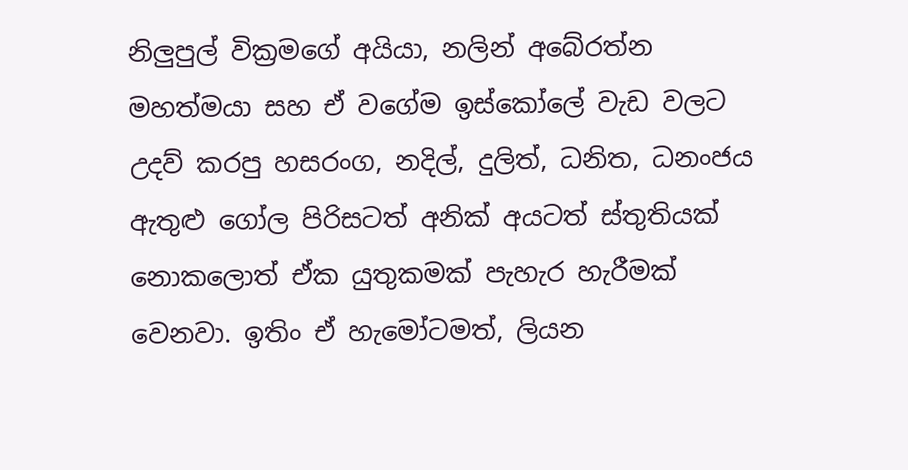නිලුපුල් වික්‍රමගේ අයියා, නලින් අබේරත්න මහත්මයා සහ ඒ වගේම ඉස්කෝලේ වැඩ වලට උදව් කරපු හසරංග, නදිල්, දුලිත්, ධනිත, ධනංජය ඇතුළු ගෝල පිරිසටත් අනික් අයටත් ස්තුතියක් නොකලොත් ඒක යුතුකමක් පැහැර හැරීමක් වෙනවා. ඉතිං ඒ හැමෝටමත්, ලියන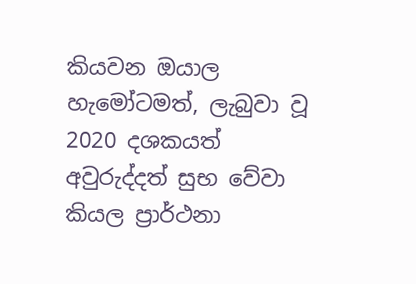කියවන ඔයාල හැමෝටමත්, ලැබුවා වූ 2020 දශකයත් අවුරුද්දත් සුභ වේවා කියල ප්‍රාර්ථනා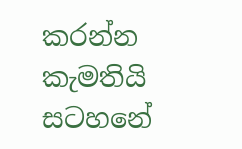කරන්න කැමතියි සටහනේ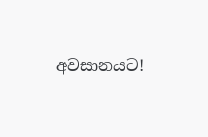අවසානයට!